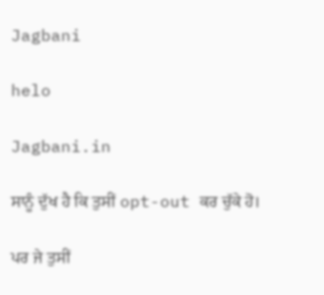Jagbani

helo

Jagbani.in

ਸਾਨੂੰ ਦੁੱਖ ਹੈ ਕਿ ਤੁਸੀਂ opt-out ਕਰ ਚੁੱਕੇ ਹੋ।

ਪਰ ਜੇ ਤੁਸੀਂ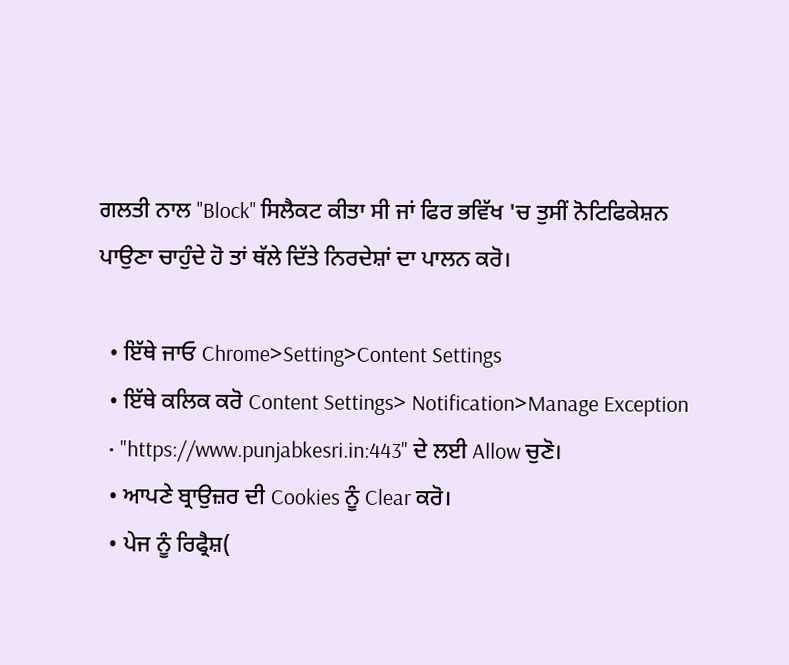ਗਲਤੀ ਨਾਲ ''Block'' ਸਿਲੈਕਟ ਕੀਤਾ ਸੀ ਜਾਂ ਫਿਰ ਭਵਿੱਖ 'ਚ ਤੁਸੀਂ ਨੋਟਿਫਿਕੇਸ਼ਨ ਪਾਉਣਾ ਚਾਹੁੰਦੇ ਹੋ ਤਾਂ ਥੱਲੇ ਦਿੱਤੇ ਨਿਰਦੇਸ਼ਾਂ ਦਾ ਪਾਲਨ ਕਰੋ।

  • ਇੱਥੇ ਜਾਓ Chrome>Setting>Content Settings
  • ਇੱਥੇ ਕਲਿਕ ਕਰੋ Content Settings> Notification>Manage Exception
  • "https://www.punjabkesri.in:443" ਦੇ ਲਈ Allow ਚੁਣੋ।
  • ਆਪਣੇ ਬ੍ਰਾਉਜ਼ਰ ਦੀ Cookies ਨੂੰ Clear ਕਰੋ।
  • ਪੇਜ ਨੂੰ ਰਿਫ੍ਰੈਸ਼(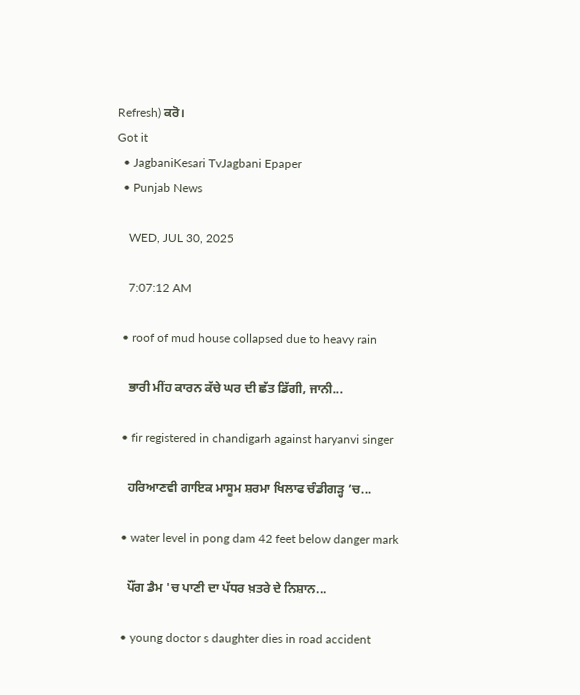Refresh) ਕਰੋ।
Got it
  • JagbaniKesari TvJagbani Epaper
  • Punjab News

    WED, JUL 30, 2025

    7:07:12 AM

  • roof of mud house collapsed due to heavy rain

    ਭਾਰੀ ਮੀਂਹ ਕਾਰਨ ਕੱਚੇ ਘਰ ਦੀ ਛੱਤ ਡਿੱਗੀ, ਜਾਨੀ...

  • fir registered in chandigarh against haryanvi singer

    ਹਰਿਆਣਵੀ ਗਾਇਕ ਮਾਸੂਮ ਸ਼ਰਮਾ ਖਿਲਾਫ ਚੰਡੀਗੜ੍ਹ ’ਚ...

  • water level in pong dam 42 feet below danger mark

    ਪੌਂਗ ਡੈਮ 'ਚ ਪਾਣੀ ਦਾ ਪੱਧਰ ਖ਼ਤਰੇ ਦੇ ਨਿਸ਼ਾਨ...

  • young doctor s daughter dies in road accident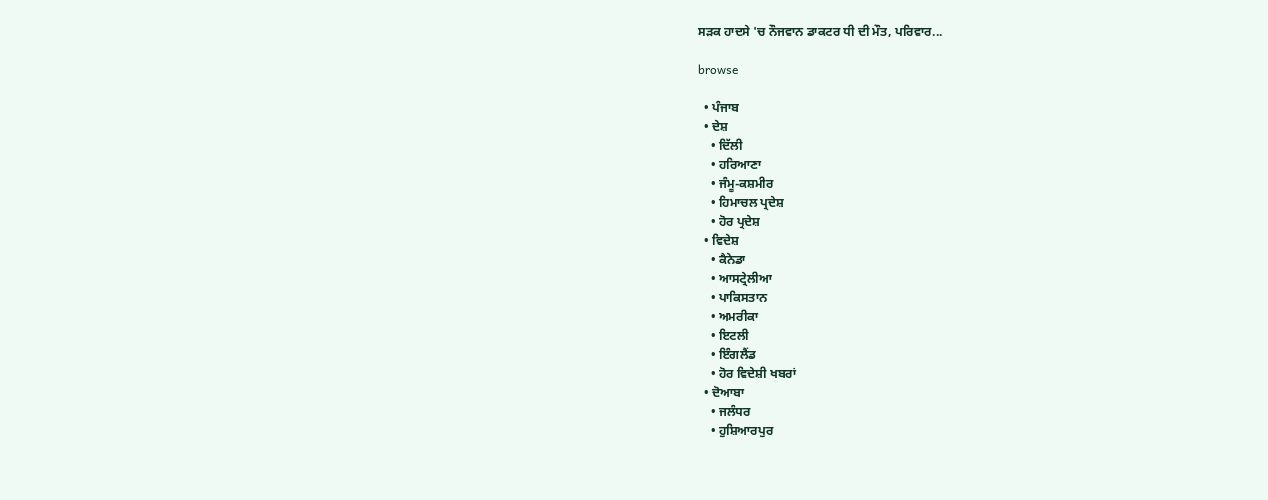ਸੜਕ ਹਾਦਸੇ 'ਚ ਨੌਜਵਾਨ ਡਾਕਟਰ ਧੀ ਦੀ ਮੌਤ, ਪਰਿਵਾਰ...

browse

  • ਪੰਜਾਬ
  • ਦੇਸ਼
    • ਦਿੱਲੀ
    • ਹਰਿਆਣਾ
    • ਜੰਮੂ-ਕਸ਼ਮੀਰ
    • ਹਿਮਾਚਲ ਪ੍ਰਦੇਸ਼
    • ਹੋਰ ਪ੍ਰਦੇਸ਼
  • ਵਿਦੇਸ਼
    • ਕੈਨੇਡਾ
    • ਆਸਟ੍ਰੇਲੀਆ
    • ਪਾਕਿਸਤਾਨ
    • ਅਮਰੀਕਾ
    • ਇਟਲੀ
    • ਇੰਗਲੈਂਡ
    • ਹੋਰ ਵਿਦੇਸ਼ੀ ਖਬਰਾਂ
  • ਦੋਆਬਾ
    • ਜਲੰਧਰ
    • ਹੁਸ਼ਿਆਰਪੁਰ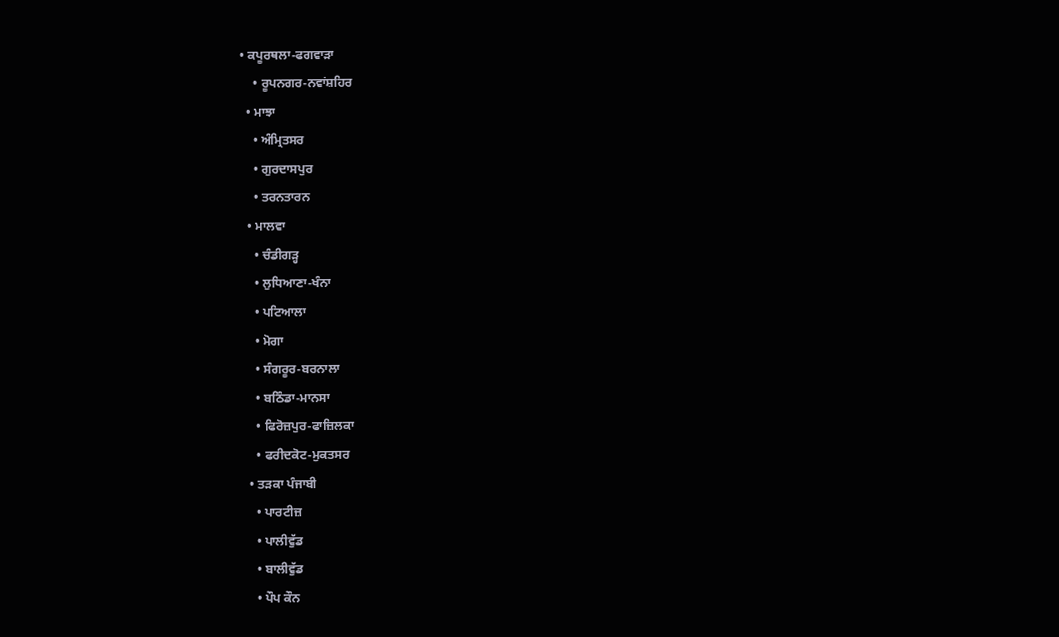• ਕਪੂਰਥਲਾ-ਫਗਵਾੜਾ
    • ਰੂਪਨਗਰ-ਨਵਾਂਸ਼ਹਿਰ
  • ਮਾਝਾ
    • ਅੰਮ੍ਰਿਤਸਰ
    • ਗੁਰਦਾਸਪੁਰ
    • ਤਰਨਤਾਰਨ
  • ਮਾਲਵਾ
    • ਚੰਡੀਗੜ੍ਹ
    • ਲੁਧਿਆਣਾ-ਖੰਨਾ
    • ਪਟਿਆਲਾ
    • ਮੋਗਾ
    • ਸੰਗਰੂਰ-ਬਰਨਾਲਾ
    • ਬਠਿੰਡਾ-ਮਾਨਸਾ
    • ਫਿਰੋਜ਼ਪੁਰ-ਫਾਜ਼ਿਲਕਾ
    • ਫਰੀਦਕੋਟ-ਮੁਕਤਸਰ
  • ਤੜਕਾ ਪੰਜਾਬੀ
    • ਪਾਰਟੀਜ਼
    • ਪਾਲੀਵੁੱਡ
    • ਬਾਲੀਵੁੱਡ
    • ਪੌਪ ਕੌਨ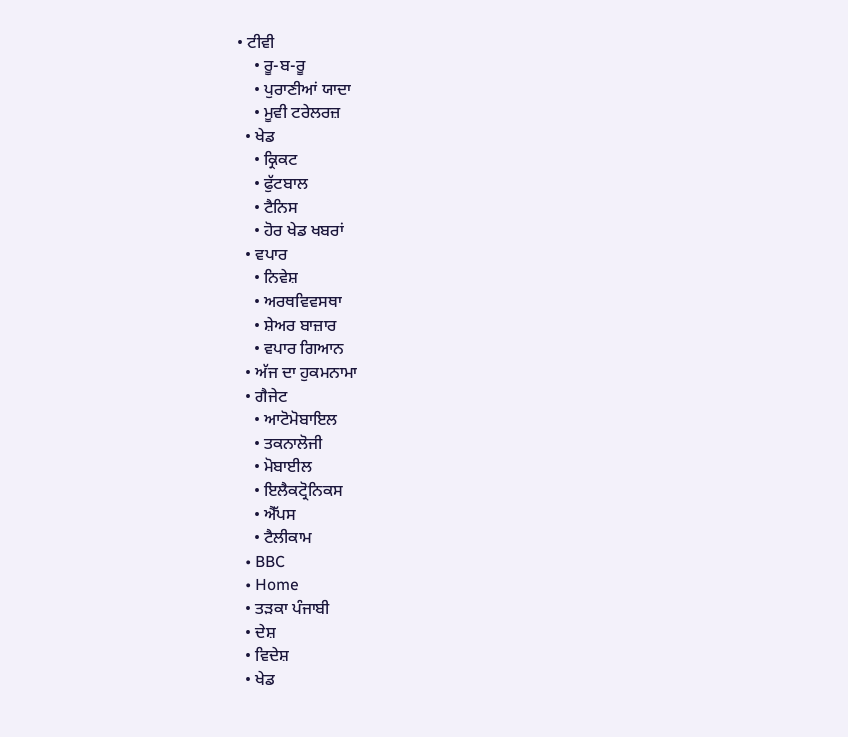• ਟੀਵੀ
    • ਰੂ-ਬ-ਰੂ
    • ਪੁਰਾਣੀਆਂ ਯਾਦਾ
    • ਮੂਵੀ ਟਰੇਲਰਜ਼
  • ਖੇਡ
    • ਕ੍ਰਿਕਟ
    • ਫੁੱਟਬਾਲ
    • ਟੈਨਿਸ
    • ਹੋਰ ਖੇਡ ਖਬਰਾਂ
  • ਵਪਾਰ
    • ਨਿਵੇਸ਼
    • ਅਰਥਵਿਵਸਥਾ
    • ਸ਼ੇਅਰ ਬਾਜ਼ਾਰ
    • ਵਪਾਰ ਗਿਆਨ
  • ਅੱਜ ਦਾ ਹੁਕਮਨਾਮਾ
  • ਗੈਜੇਟ
    • ਆਟੋਮੋਬਾਇਲ
    • ਤਕਨਾਲੋਜੀ
    • ਮੋਬਾਈਲ
    • ਇਲੈਕਟ੍ਰੋਨਿਕਸ
    • ਐੱਪਸ
    • ਟੈਲੀਕਾਮ
  • BBC
  • Home
  • ਤੜਕਾ ਪੰਜਾਬੀ
  • ਦੇਸ਼
  • ਵਿਦੇਸ਼
  • ਖੇਡ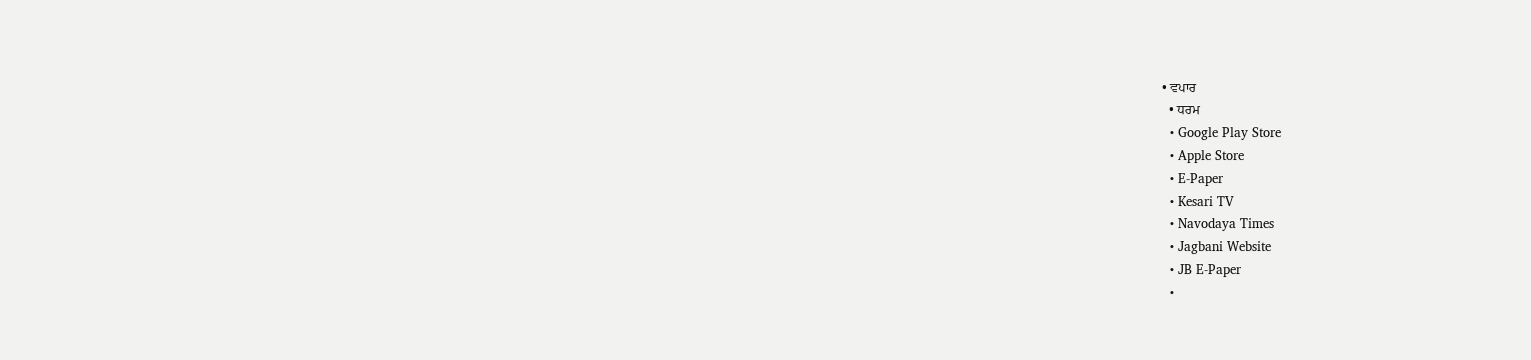• ਵਪਾਰ
  • ਧਰਮ
  • Google Play Store
  • Apple Store
  • E-Paper
  • Kesari TV
  • Navodaya Times
  • Jagbani Website
  • JB E-Paper
  •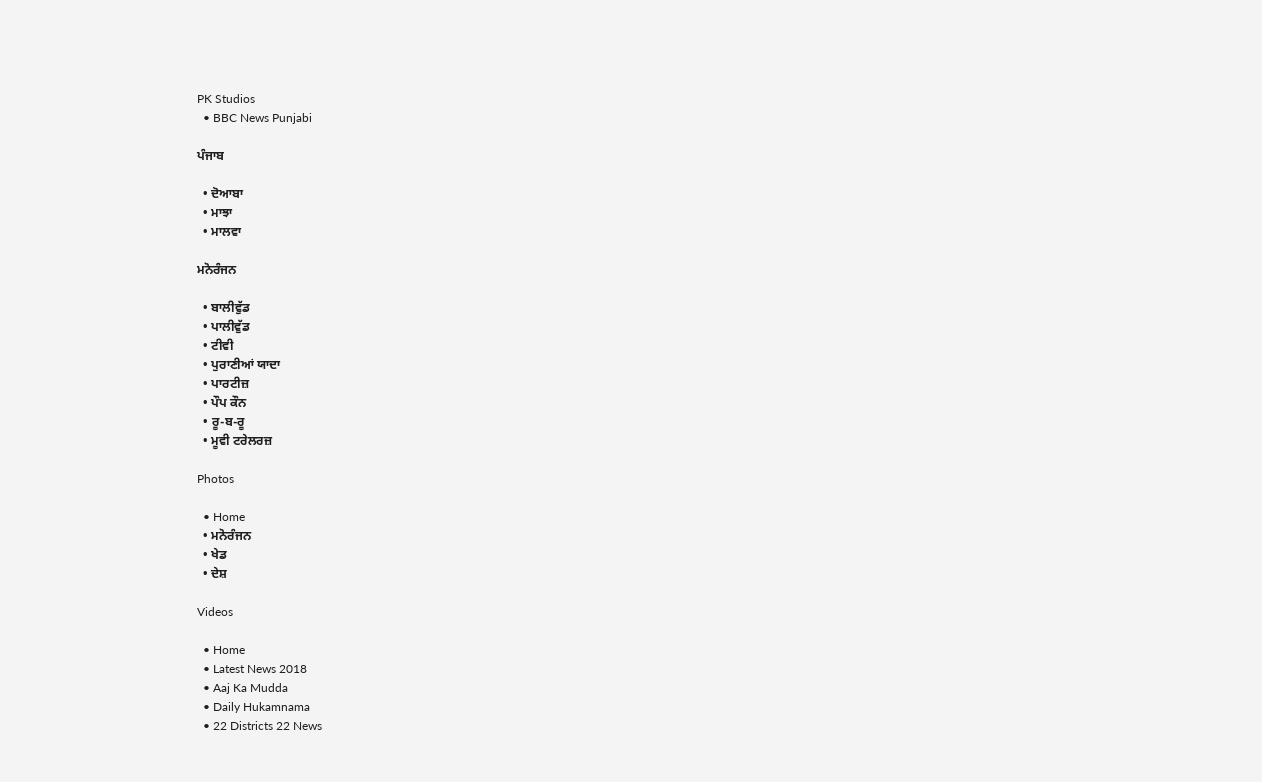PK Studios
  • BBC News Punjabi

ਪੰਜਾਬ

  • ਦੋਆਬਾ
  • ਮਾਝਾ
  • ਮਾਲਵਾ

ਮਨੋਰੰਜਨ

  • ਬਾਲੀਵੁੱਡ
  • ਪਾਲੀਵੁੱਡ
  • ਟੀਵੀ
  • ਪੁਰਾਣੀਆਂ ਯਾਦਾ
  • ਪਾਰਟੀਜ਼
  • ਪੌਪ ਕੌਨ
  • ਰੂ-ਬ-ਰੂ
  • ਮੂਵੀ ਟਰੇਲਰਜ਼

Photos

  • Home
  • ਮਨੋਰੰਜਨ
  • ਖੇਡ
  • ਦੇਸ਼

Videos

  • Home
  • Latest News 2018
  • Aaj Ka Mudda
  • Daily Hukamnama
  • 22 Districts 22 News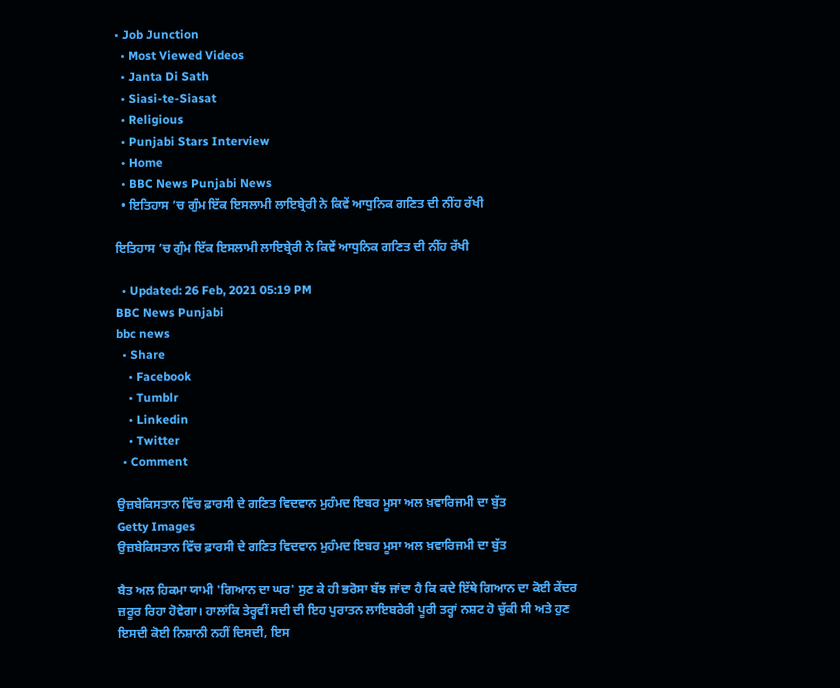• Job Junction
  • Most Viewed Videos
  • Janta Di Sath
  • Siasi-te-Siasat
  • Religious
  • Punjabi Stars Interview
  • Home
  • BBC News Punjabi News
  • ਇਤਿਹਾਸ ’ਚ ਗੁੰਮ ਇੱਕ ਇਸਲਾਮੀ ਲਾਇਬ੍ਰੇਰੀ ਨੇ ਕਿਵੇਂ ਆਧੁਨਿਕ ਗਣਿਤ ਦੀ ਨੀਂਹ ਰੱਖੀ

ਇਤਿਹਾਸ ’ਚ ਗੁੰਮ ਇੱਕ ਇਸਲਾਮੀ ਲਾਇਬ੍ਰੇਰੀ ਨੇ ਕਿਵੇਂ ਆਧੁਨਿਕ ਗਣਿਤ ਦੀ ਨੀਂਹ ਰੱਖੀ

  • Updated: 26 Feb, 2021 05:19 PM
BBC News Punjabi
bbc news
  • Share
    • Facebook
    • Tumblr
    • Linkedin
    • Twitter
  • Comment

ਉਜ਼ਬੇਕਿਸਤਾਨ ਵਿੱਚ ਫ਼ਾਰਸੀ ਦੇ ਗਣਿਤ ਵਿਦਵਾਨ ਮੁਹੰਮਦ ਇਬਰ ਮੂਸਾ ਅਲ ਖ਼ਵਾਰਿਜਮੀ ਦਾ ਬੁੱਤ
Getty Images
ਉਜ਼ਬੇਕਿਸਤਾਨ ਵਿੱਚ ਫ਼ਾਰਸੀ ਦੇ ਗਣਿਤ ਵਿਦਵਾਨ ਮੁਹੰਮਦ ਇਬਰ ਮੂਸਾ ਅਲ ਖ਼ਵਾਰਿਜਮੀ ਦਾ ਬੁੱਤ

ਬੈਤ ਅਲ ਹਿਕਮਾ ਯਾਮੀ 'ਗਿਆਨ ਦਾ ਘਰ' ਸੁਣ ਕੇ ਹੀ ਭਰੋਸਾ ਬੱਝ ਜਾਂਦਾ ਹੈ ਕਿ ਕਦੇ ਇੱਥੇ ਗਿਆਨ ਦਾ ਕੋਈ ਕੇਂਦਰ ਜ਼ਰੂਰ ਰਿਹਾ ਹੋਵੇਗਾ। ਹਾਲਾਂਕਿ ਤੇਰ੍ਹਵੀਂ ਸਦੀ ਦੀ ਇਹ ਪੁਰਾਤਨ ਲਾਇਬਰੇਰੀ ਪੂਰੀ ਤਰ੍ਹਾਂ ਨਸ਼ਟ ਹੋ ਚੁੱਕੀ ਸੀ ਅਤੇ ਹੁਣ ਇਸਦੀ ਕੋਈ ਨਿਸ਼ਾਨੀ ਨਹੀਂ ਦਿਸਦੀ, ਇਸ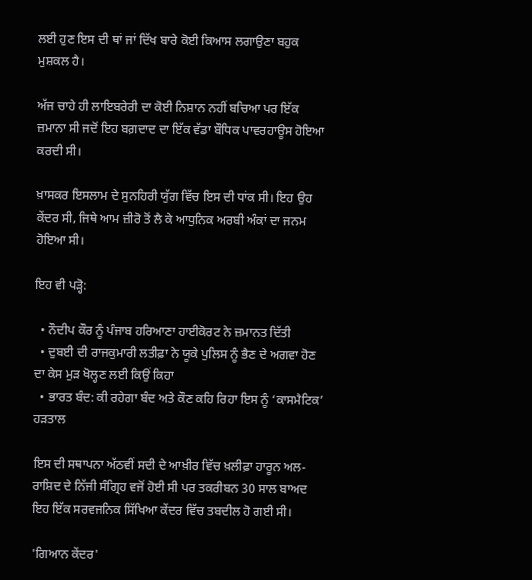ਲਈ ਹੁਣ ਇਸ ਦੀ ਥਾਂ ਜਾਂ ਦਿੱਖ ਬਾਰੇ ਕੋਈ ਕਿਆਸ ਲਗਾਉਣਾ ਬਹੁਕ ਮੁਸ਼ਕਲ ਹੈ।

ਅੱਜ ਚਾਹੇ ਹੀ ਲਾਇਬਰੇਰੀ ਦਾ ਕੋਈ ਨਿਸ਼ਾਨ ਨਹੀਂ ਬਚਿਆ ਪਰ ਇੱਕ ਜ਼ਮਾਨਾ ਸੀ ਜਦੋਂ ਇਹ ਬਗ਼ਦਾਦ ਦਾ ਇੱਕ ਵੱਡਾ ਬੌਧਿਕ ਪਾਵਰਹਾਊਸ ਹੋਇਆ ਕਰਦੀ ਸੀ।

ਖ਼ਾਸਕਰ ਇਸਲਾਮ ਦੇ ਸੁਨਹਿਰੀ ਯੁੱਗ ਵਿੱਚ ਇਸ ਦੀ ਧਾਂਕ ਸੀ। ਇਹ ਉਹ ਕੇਂਦਰ ਸੀ, ਜਿਥੇ ਆਮ ਜ਼ੀਰੋ ਤੋਂ ਲੈ ਕੇ ਆਧੁਨਿਕ ਅਰਬੀ ਅੰਕਾਂ ਦਾ ਜਨਮ ਹੋਇਆ ਸੀ।

ਇਹ ਵੀ ਪੜ੍ਹੋ:

  • ਨੌਦੀਪ ਕੌਰ ਨੂੰ ਪੰਜਾਬ ਹਰਿਆਣਾ ਹਾਈਕੋਰਟ ਨੇ ਜ਼ਮਾਨਤ ਦਿੱਤੀ
  • ਦੁਬਈ ਦੀ ਰਾਜਕੁਮਾਰੀ ਲਤੀਫ਼ਾ ਨੇ ਯੂਕੇ ਪੁਲਿਸ ਨੂੰ ਭੈਣ ਦੇ ਅਗਵਾ ਹੋਣ ਦਾ ਕੇਸ ਮੁੜ ਖੋਲ੍ਹਣ ਲਈ ਕਿਉਂ ਕਿਹਾ
  • ਭਾਰਤ ਬੰਦ: ਕੀ ਰਹੇਗਾ ਬੰਦ ਅਤੇ ਕੌਣ ਕਹਿ ਰਿਹਾ ਇਸ ਨੂੰ ‘ਕਾਸਮੈਟਿਕ’ ਹੜਤਾਲ

ਇਸ ਦੀ ਸਥਾਪਨਾ ਅੱਠਵੀਂ ਸਦੀ ਦੇ ਆਖ਼ੀਰ ਵਿੱਚ ਖ਼ਲੀਫ਼ਾ ਹਾਰੂਨ ਅਲ-ਰਾਸ਼ਿਦ ਦੇ ਨਿੱਜੀ ਸੰਗ੍ਰਿਹ ਵਜੋਂ ਹੋਈ ਸੀ ਪਰ ਤਕਰੀਬਨ 30 ਸਾਲ ਬਾਅਦ ਇਹ ਇੱਕ ਸਰਵਜਨਿਕ ਸਿੱਖਿਆ ਕੇਂਦਰ ਵਿੱਚ ਤਬਦੀਲ ਹੋ ਗਈ ਸੀ।

'ਗਿਆਨ ਕੇਂਦਰ'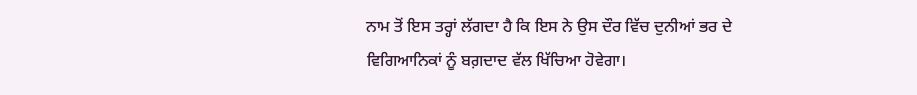ਨਾਮ ਤੋਂ ਇਸ ਤਰ੍ਹਾਂ ਲੱਗਦਾ ਹੈ ਕਿ ਇਸ ਨੇ ਉਸ ਦੌਰ ਵਿੱਚ ਦੁਨੀਆਂ ਭਰ ਦੇ ਵਿਗਿਆਨਿਕਾਂ ਨੂੰ ਬਗ਼ਦਾਦ ਵੱਲ ਖਿੱਚਿਆ ਹੋਵੇਗਾ।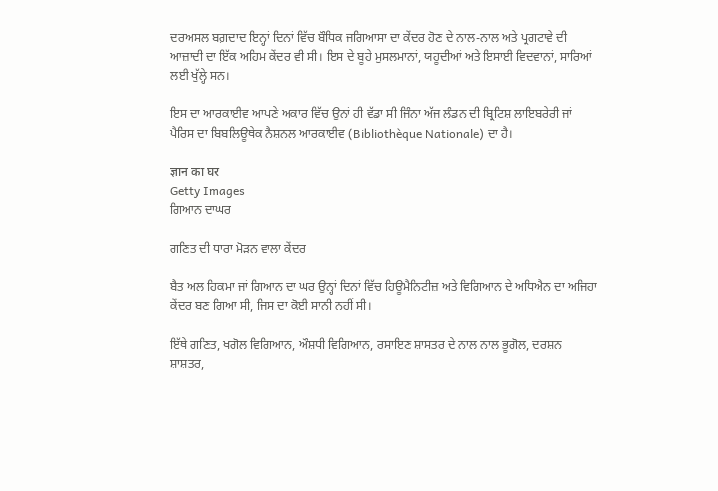ਦਰਅਸਲ ਬਗ਼ਦਾਦ ਇਨ੍ਹਾਂ ਦਿਨਾਂ ਵਿੱਚ ਬੌਧਿਕ ਜਗਿਆਸਾ ਦਾ ਕੇਂਦਰ ਹੋਣ ਦੇ ਨਾਲ-ਨਾਲ ਅਤੇ ਪ੍ਰਗਟਾਵੇ ਦੀ ਆਜ਼ਾਦੀ ਦਾ ਇੱਕ ਅਹਿਮ ਕੇਂਦਰ ਵੀ ਸੀ। ਇਸ ਦੇ ਬੂਹੇ ਮੁਸਲਮਾਨਾਂ, ਯਹੂਦੀਆਂ ਅਤੇ ਇਸਾਈ ਵਿਦਵਾਨਾਂ, ਸਾਰਿਆਂ ਲਈ ਖੁੱਲ੍ਹੇ ਸਨ।

ਇਸ ਦਾ ਆਰਕਾਈਵ ਆਪਣੇ ਅਕਾਰ ਵਿੱਚ ਉਨਾਂ ਹੀ ਵੱਡਾ ਸੀ ਜਿੰਨਾ ਅੱਜ ਲੰਡਨ ਦੀ ਬ੍ਰਿਟਿਸ਼ ਲਾਇਬਰੇਰੀ ਜਾਂ ਪੈਰਿਸ ਦਾ ਬਿਬਲਿਊਥੇਕ ਨੈਸ਼ਨਲ ਆਰਕਾਈਵ (Bibliothèque Nationale) ਦਾ ਹੈ।

ज्ञान का घर
Getty Images
ਗਿਆਨ ਦਾਘਰ

ਗਣਿਤ ਦੀ ਧਾਰਾ ਮੋੜਨ ਵਾਲਾ ਕੇਂਦਰ

ਬੈਤ ਅਲ ਹਿਕਮਾ ਜਾਂ ਗਿਆਨ ਦਾ ਘਰ ਉਨ੍ਹਾਂ ਦਿਨਾਂ ਵਿੱਚ ਹਿਊਮੈਨਿਟੀਜ਼ ਅਤੇ ਵਿਗਿਆਨ ਦੇ ਅਧਿਐਨ ਦਾ ਅਜਿਹਾ ਕੇਂਦਰ ਬਣ ਗਿਆ ਸੀ, ਜਿਸ ਦਾ ਕੋਈ ਸਾਨੀ ਨਹੀਂ ਸੀ।

ਇੱਥੇ ਗਣਿਤ, ਖਗੋਲ ਵਿਗਿਆਨ, ਔਸ਼ਧੀ ਵਿਗਿਆਨ, ਰਸਾਇਣ ਸ਼ਾਸਤਰ ਦੇ ਨਾਲ ਨਾਲ ਭੂਗੋਲ, ਦਰਸ਼ਨ ਸ਼ਾਸ਼ਤਰ,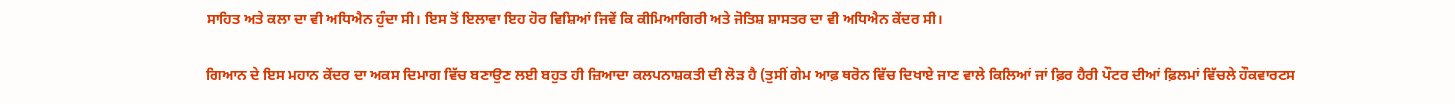ਸਾਹਿਤ ਅਤੇ ਕਲਾ ਦਾ ਵੀ ਅਧਿਐਨ ਹੁੰਦਾ ਸੀ। ਇਸ ਤੋਂ ਇਲਾਵਾ ਇਹ ਹੋਰ ਵਿਸ਼ਿਆਂ ਜਿਵੇਂ ਕਿ ਕੀਮਿਆਗਿਰੀ ਅਤੇ ਜੋਤਿਸ਼ ਸ਼ਾਸਤਰ ਦਾ ਵੀ ਅਧਿਐਨ ਕੇਂਦਰ ਸੀ।

ਗਿਆਨ ਦੇ ਇਸ ਮਹਾਨ ਕੇਂਦਰ ਦਾ ਅਕਸ ਦਿਮਾਗ ਵਿੱਚ ਬਣਾਉਣ ਲਈ ਬਹੁਤ ਹੀ ਜ਼ਿਆਦਾ ਕਲਪਨਾਸ਼ਕਤੀ ਦੀ ਲੋੜ ਹੈ (ਤੁਸੀਂ ਗੇਮ ਆਫ਼ ਥਰੋਨ ਵਿੱਚ ਦਿਖਾਏ ਜਾਣ ਵਾਲੇ ਕਿਲਿਆਂ ਜਾਂ ਫ਼ਿਰ ਹੈਰੀ ਪੌਟਰ ਦੀਆਂ ਫ਼ਿਲਮਾਂ ਵਿੱਚਲੇ ਹੌਕਵਾਰਟਸ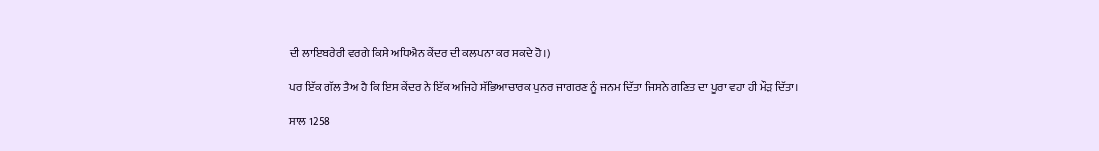ਦੀ ਲਾਇਬਰੇਰੀ ਵਰਗੇ ਕਿਸੇ ਅਧਿਐਨ ਕੇਂਦਰ ਦੀ ਕਲਪਨਾ ਕਰ ਸਕਦੇ ਹੋ।)

ਪਰ ਇੱਕ ਗੱਲ ਤੈਅ ਹੈ ਕਿ ਇਸ ਕੇਂਦਰ ਨੇ ਇੱਕ ਅਜਿਹੇ ਸੱਭਿਆਚਾਰਕ ਪੁਨਰ ਜਾਗਰਣ ਨੂੰ ਜਨਮ ਦਿੱਤਾ ਜਿਸਨੇ ਗਣਿਤ ਦਾ ਪੂਰਾ ਵਹਾ ਹੀ ਮੌੜ ਦਿੱਤਾ।

ਸਾਲ 1258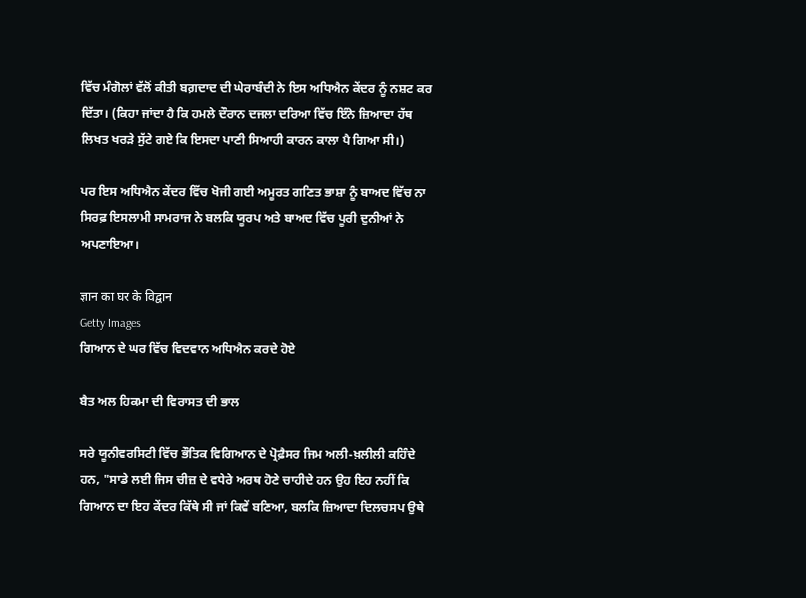ਵਿੱਚ ਮੰਗੋਲਾਂ ਵੱਲੋਂ ਕੀਤੀ ਬਗ਼ਦਾਦ ਦੀ ਘੇਰਾਬੰਦੀ ਨੇ ਇਸ ਅਧਿਐਨ ਕੇਂਦਰ ਨੂੰ ਨਸ਼ਟ ਕਰ ਦਿੱਤਾ। (ਕਿਹਾ ਜਾਂਦਾ ਹੈ ਕਿ ਹਮਲੇ ਦੌਰਾਨ ਦਜਲਾ ਦਰਿਆ ਵਿੱਚ ਇੰਨੇ ਜ਼ਿਆਦਾ ਹੱਥ ਲਿਖਤ ਖਰੜੇ ਸੁੱਟੇ ਗਏ ਕਿ ਇਸਦਾ ਪਾਣੀ ਸਿਆਹੀ ਕਾਰਨ ਕਾਲਾ ਪੈ ਗਿਆ ਸੀ।)

ਪਰ ਇਸ ਅਧਿਐਨ ਕੇਂਦਰ ਵਿੱਚ ਖੋਜੀ ਗਈ ਅਮੂਰਤ ਗਣਿਤ ਭਾਸ਼ਾ ਨੂੰ ਬਾਅਦ ਵਿੱਚ ਨਾ ਸਿਰਫ਼ ਇਸਲਾਮੀ ਸਾਮਰਾਜ ਨੇ ਬਲਕਿ ਯੂਰਪ ਅਤੇ ਬਾਅਦ ਵਿੱਚ ਪੂਰੀ ਦੁਨੀਆਂ ਨੇ ਅਪਣਾਇਆ।

ज्ञान का घर के विद्वान
Getty Images
ਗਿਆਨ ਦੇ ਘਰ ਵਿੱਚ ਵਿਦਵਾਨ ਅਧਿਐਨ ਕਰਦੇ ਹੋਏ

ਬੈਤ ਅਲ ਹਿਕਮਾ ਦੀ ਵਿਰਾਸਤ ਦੀ ਭਾਲ

ਸਰੇ ਯੂਨੀਵਰਸਿਟੀ ਵਿੱਚ ਭੌਤਿਕ ਵਿਗਿਆਨ ਦੇ ਪ੍ਰੋਫ਼ੈਸਰ ਜਿਮ ਅਲੀ-ਖ਼ਲੀਲੀ ਕਹਿੰਦੇ ਹਨ, "ਸਾਡੇ ਲਈ ਜਿਸ ਚੀਜ਼ ਦੇ ਵਧੇਰੇ ਅਰਥ ਹੋਣੇ ਚਾਹੀਦੇ ਹਨ ਉਹ ਇਹ ਨਹੀਂ ਕਿ ਗਿਆਨ ਦਾ ਇਹ ਕੇਂਦਰ ਕਿੱਥੇ ਸੀ ਜਾਂ ਕਿਵੇਂ ਬਣਿਆ, ਬਲਕਿ ਜ਼ਿਆਦਾ ਦਿਲਚਸਪ ਉਥੇ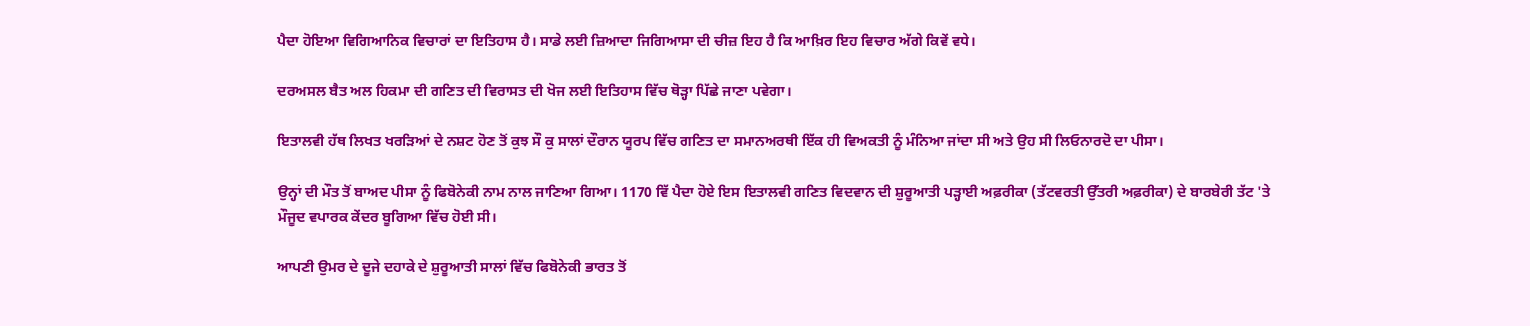ਪੈਦਾ ਹੋਇਆ ਵਿਗਿਆਨਿਕ ਵਿਚਾਰਾਂ ਦਾ ਇਤਿਹਾਸ ਹੈ। ਸਾਡੇ ਲਈ ਜ਼ਿਆਦਾ ਜਿਗਿਆਸਾ ਦੀ ਚੀਜ਼ ਇਹ ਹੈ ਕਿ ਆਖ਼ਿਰ ਇਹ ਵਿਚਾਰ ਅੱਗੇ ਕਿਵੇਂ ਵਧੇ।

ਦਰਅਸਲ ਬੈਤ ਅਲ ਹਿਕਮਾ ਦੀ ਗਣਿਤ ਦੀ ਵਿਰਾਸਤ ਦੀ ਖੋਜ ਲਈ ਇਤਿਹਾਸ ਵਿੱਚ ਥੋੜ੍ਹਾ ਪਿੱਛੇ ਜਾਣਾ ਪਵੇਗਾ।

ਇਤਾਲਵੀ ਹੱਥ ਲਿਖਤ ਖਰੜਿਆਂ ਦੇ ਨਸ਼ਟ ਹੋਣ ਤੋਂ ਕੁਝ ਸੌ ਕੁ ਸਾਲਾਂ ਦੌਰਾਨ ਯੂਰਪ ਵਿੱਚ ਗਣਿਤ ਦਾ ਸਮਾਨਅਰਥੀ ਇੱਕ ਹੀ ਵਿਅਕਤੀ ਨੂੰ ਮੰਨਿਆ ਜਾਂਦਾ ਸੀ ਅਤੇ ਉਹ ਸੀ ਲਿਓਨਾਰਦੋ ਦਾ ਪੀਸਾ।

ਉਨ੍ਹਾਂ ਦੀ ਮੌਤ ਤੋਂ ਬਾਅਦ ਪੀਸਾ ਨੂੰ ਫਿਬੋਨੇਕੀ ਨਾਮ ਨਾਲ ਜਾਣਿਆ ਗਿਆ। 1170 ਵਿੱ ਪੈਦਾ ਹੋਏ ਇਸ ਇਤਾਲਵੀ ਗਣਿਤ ਵਿਦਵਾਨ ਦੀ ਸ਼ੁਰੂਆਤੀ ਪੜ੍ਹਾਈ ਅਫ਼ਰੀਕਾ (ਤੱਟਵਰਤੀ ਉੱਤਰੀ ਅਫ਼ਰੀਕਾ) ਦੇ ਬਾਰਬੇਰੀ ਤੱਟ 'ਤੇ ਮੌਜੂਦ ਵਪਾਰਕ ਕੇਂਦਰ ਬੂਗਿਆ ਵਿੱਚ ਹੋਈ ਸੀ।

ਆਪਣੀ ਉਮਰ ਦੇ ਦੂਜੇ ਦਹਾਕੇ ਦੇ ਸ਼ੁਰੂਆਤੀ ਸਾਲਾਂ ਵਿੱਚ ਫਿਬੋਨੇਕੀ ਭਾਰਤ ਤੋਂ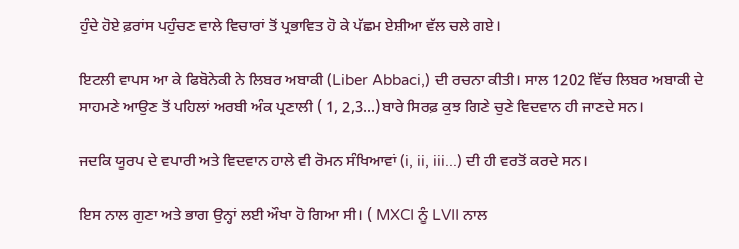ਹੁੰਦੇ ਹੋਏ ਫ਼ਰਾਂਸ ਪਹੁੰਚਣ ਵਾਲੇ ਵਿਚਾਰਾਂ ਤੋਂ ਪ੍ਰਭਾਵਿਤ ਹੋ ਕੇ ਪੱਛਮ ਏਸ਼ੀਆ ਵੱਲ ਚਲੇ ਗਏ।

ਇਟਲੀ ਵਾਪਸ ਆ ਕੇ ਫਿਬੋਨੇਕੀ ਨੇ ਲਿਬਰ ਅਬਾਕੀ (Liber Abbaci,) ਦੀ ਰਚਨਾ ਕੀਤੀ। ਸਾਲ 1202 ਵਿੱਚ ਲਿਬਰ ਅਬਾਕੀ ਦੇ ਸਾਹਮਣੇ ਆਉਣ ਤੋਂ ਪਹਿਲਾਂ ਅਰਬੀ ਅੰਕ ਪ੍ਰਣਾਲੀ ( 1, 2,3...)ਬਾਰੇ ਸਿਰਫ਼ ਕੁਝ ਗਿਣੇ ਚੁਣੇ ਵਿਦਵਾਨ ਹੀ ਜਾਣਦੇ ਸਨ।

ਜਦਕਿ ਯੂਰਪ ਦੇ ਵਪਾਰੀ ਅਤੇ ਵਿਦਵਾਨ ਹਾਲੇ ਵੀ ਰੋਮਨ ਸੰਖਿਆਵਾਂ (i, ii, iii...) ਦੀ ਹੀ ਵਰਤੋਂ ਕਰਦੇ ਸਨ।

ਇਸ ਨਾਲ ਗੁਣਾ ਅਤੇ ਭਾਗ ਉਨ੍ਹਾਂ ਲਈ ਔਖਾ ਹੋ ਗਿਆ ਸੀ। ( MXCI ਨੂੰ LVII ਨਾਲ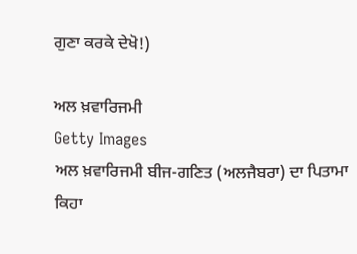ਗੁਣਾ ਕਰਕੇ ਦੇਖੋ!)

ਅਲ ਖ਼ਵਾਰਿਜਮੀ
Getty Images
ਅਲ ਖ਼ਵਾਰਿਜਮੀ ਬੀਜ-ਗਣਿਤ (ਅਲਜੈਬਰਾ) ਦਾ ਪਿਤਾਮਾ ਕਿਹਾ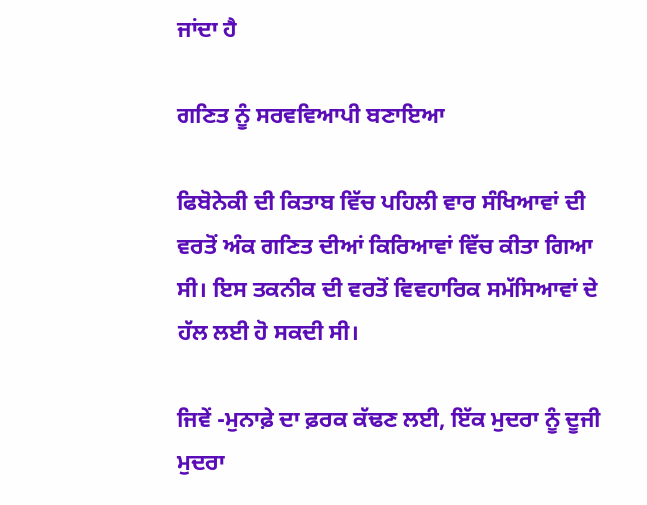ਜਾਂਦਾ ਹੈ

ਗਣਿਤ ਨੂੰ ਸਰਵਵਿਆਪੀ ਬਣਾਇਆ

ਫਿਬੋਨੇਕੀ ਦੀ ਕਿਤਾਬ ਵਿੱਚ ਪਹਿਲੀ ਵਾਰ ਸੰਖਿਆਵਾਂ ਦੀ ਵਰਤੋਂ ਅੰਕ ਗਣਿਤ ਦੀਆਂ ਕਿਰਿਆਵਾਂ ਵਿੱਚ ਕੀਤਾ ਗਿਆ ਸੀ। ਇਸ ਤਕਨੀਕ ਦੀ ਵਰਤੋਂ ਵਿਵਹਾਰਿਕ ਸਮੱਸਿਆਵਾਂ ਦੇ ਹੱਲ ਲਈ ਹੋ ਸਕਦੀ ਸੀ।

ਜਿਵੇਂ -ਮੁਨਾਫ਼ੇ ਦਾ ਫ਼ਰਕ ਕੱਢਣ ਲਈ, ਇੱਕ ਮੁਦਰਾ ਨੂੰ ਦੂਜੀ ਮੁਦਰਾ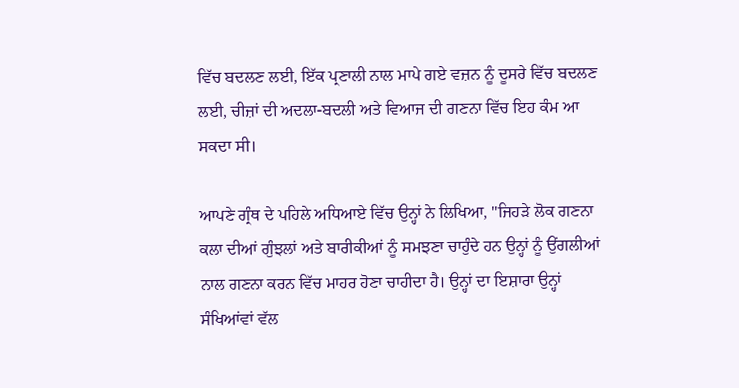ਵਿੱਚ ਬਦਲਣ ਲਈ, ਇੱਕ ਪ੍ਰਣਾਲੀ ਨਾਲ ਮਾਪੇ ਗਏ ਵਜ਼ਨ ਨੂੰ ਦੂਸਰੇ ਵਿੱਚ ਬਦਲਣ ਲਈ, ਚੀਜ਼ਾਂ ਦੀ ਅਦਲਾ-ਬਦਲੀ ਅਤੇ ਵਿਆਜ ਦੀ ਗਣਨਾ ਵਿੱਚ ਇਹ ਕੰਮ ਆ ਸਕਦਾ ਸੀ।

ਆਪਣੇ ਗ੍ਰੰਥ ਦੇ ਪਹਿਲੇ ਅਧਿਆਏ ਵਿੱਚ ਉਨ੍ਹਾਂ ਨੇ ਲਿਖਿਆ, "ਜਿਹੜੇ ਲੋਕ ਗਣਨਾ ਕਲਾ ਦੀਆਂ ਗੁੰਝਲਾਂ ਅਤੇ ਬਾਰੀਕੀਆਂ ਨੂੰ ਸਮਝਣਾ ਚਾਹੁੰਦੇ ਹਨ ਉਨ੍ਹਾਂ ਨੂੰ ਉਂਗਲੀਆਂ ਨਾਲ ਗਣਨਾ ਕਰਨ ਵਿੱਚ ਮਾਹਰ ਹੋਣਾ ਚਾਹੀਦਾ ਹੈ। ਉਨ੍ਹਾਂ ਦਾ ਇਸ਼ਾਰਾ ਉਨ੍ਹਾਂ ਸੰਖਿਆਂਵਾਂ ਵੱਲ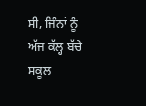ਸੀ, ਜਿੰਨਾਂ ਨੂੰ ਅੱਜ ਕੱਲ੍ਹ ਬੱਚੇ ਸਕੂਲ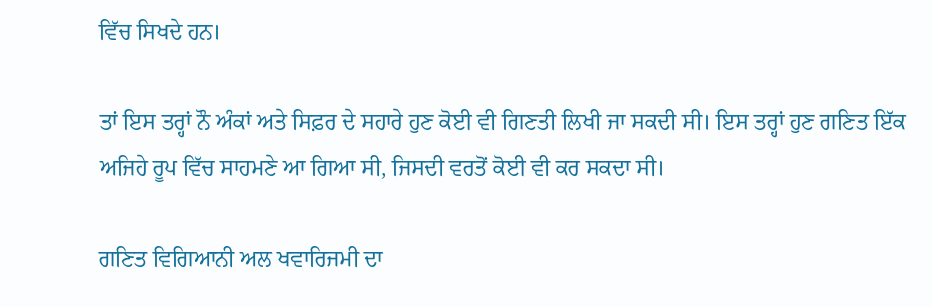ਵਿੱਚ ਸਿਖਦੇ ਹਨ।

ਤਾਂ ਇਸ ਤਰ੍ਹਾਂ ਨੌ ਅੰਕਾਂ ਅਤੇ ਸਿਫ਼ਰ ਦੇ ਸਹਾਰੇ ਹੁਣ ਕੋਈ ਵੀ ਗਿਣਤੀ ਲਿਖੀ ਜਾ ਸਕਦੀ ਸੀ। ਇਸ ਤਰ੍ਹਾਂ ਹੁਣ ਗਣਿਤ ਇੱਕ ਅਜਿਹੇ ਰੂਪ ਵਿੱਚ ਸਾਹਮਣੇ ਆ ਗਿਆ ਸੀ, ਜਿਸਦੀ ਵਰਤੋਂ ਕੋਈ ਵੀ ਕਰ ਸਕਦਾ ਸੀ।

ਗਣਿਤ ਵਿਗਿਆਨੀ ਅਲ ਖਵਾਰਿਜਮੀ ਦਾ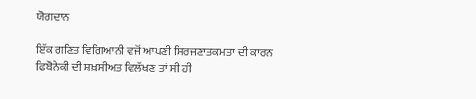ਯੋਗਦਾਨ

ਇੱਕ ਗਣਿਤ ਵਿਗਿਆਨੀ ਵਜੋਂ ਆਪਣੀ ਸਿਰਜਣਾਤਕਮਤਾ ਦੀ ਕਾਰਨ ਫਿਬੋਨੇਕੀ ਦੀ ਸ਼ਖ਼ਸੀਅਤ ਵਿਲੱਖਣ ਤਾਂ ਸੀ ਹੀ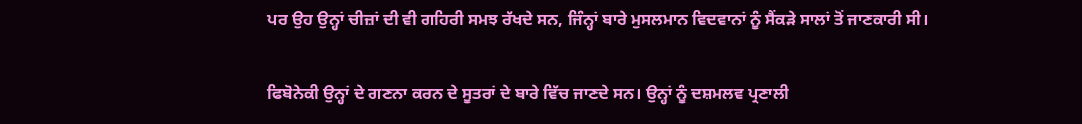ਪਰ ਉਹ ਉਨ੍ਹਾਂ ਚੀਜ਼ਾਂ ਦੀ ਵੀ ਗਹਿਰੀ ਸਮਝ ਰੱਖਦੇ ਸਨ, ਜਿੰਨ੍ਹਾਂ ਬਾਰੇ ਮੁਸਲਮਾਨ ਵਿਦਵਾਨਾਂ ਨੂੰ ਸੈਂਕੜੇ ਸਾਲਾਂ ਤੋਂ ਜਾਣਕਾਰੀ ਸੀ।

ਫਿਬੋਨੇਕੀ ਉਨ੍ਹਾਂ ਦੇ ਗਣਨਾ ਕਰਨ ਦੇ ਸੂਤਰਾਂ ਦੇ ਬਾਰੇ ਵਿੱਚ ਜਾਣਦੇ ਸਨ। ਉਨ੍ਹਾਂ ਨੂੰ ਦਸ਼ਮਲਵ ਪ੍ਰਣਾਲੀ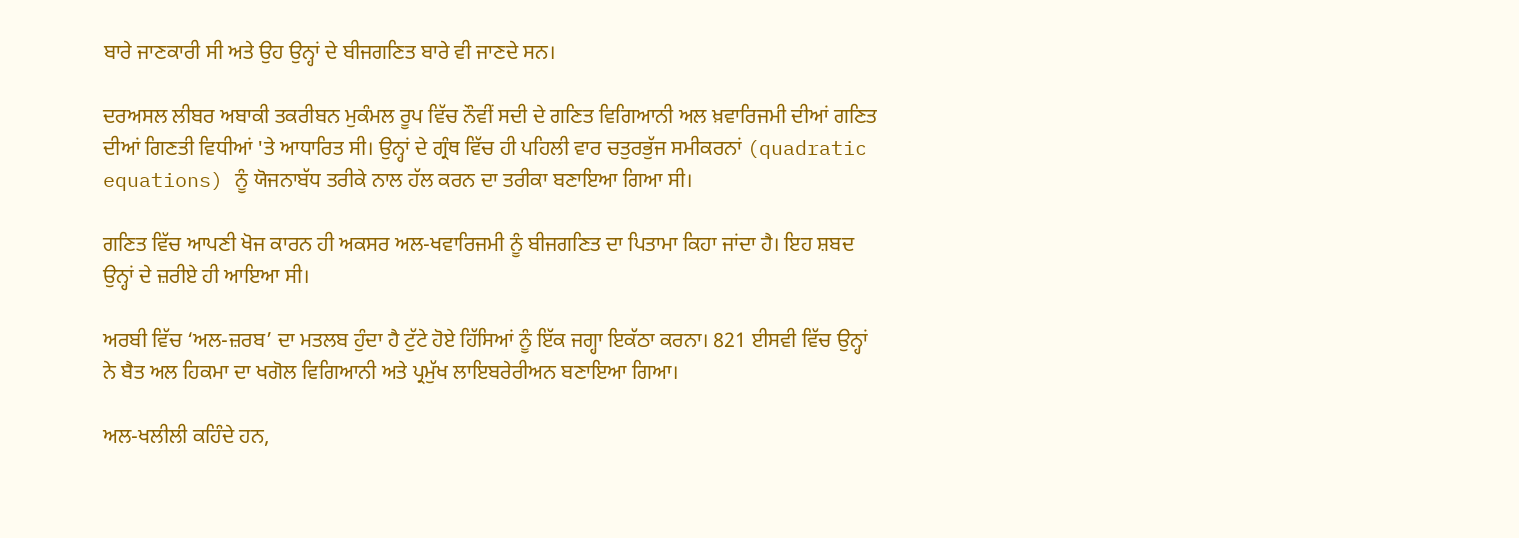ਬਾਰੇ ਜਾਣਕਾਰੀ ਸੀ ਅਤੇ ਉਹ ਉਨ੍ਹਾਂ ਦੇ ਬੀਜਗਣਿਤ ਬਾਰੇ ਵੀ ਜਾਣਦੇ ਸਨ।

ਦਰਅਸਲ ਲੀਬਰ ਅਬਾਕੀ ਤਕਰੀਬਨ ਮੁਕੰਮਲ ਰੂਪ ਵਿੱਚ ਨੌਵੀਂ ਸਦੀ ਦੇ ਗਣਿਤ ਵਿਗਿਆਨੀ ਅਲ ਖ਼ਵਾਰਿਜਮੀ ਦੀਆਂ ਗਣਿਤ ਦੀਆਂ ਗਿਣਤੀ ਵਿਧੀਆਂ 'ਤੇ ਆਧਾਰਿਤ ਸੀ। ਉਨ੍ਹਾਂ ਦੇ ਗ੍ਰੰਥ ਵਿੱਚ ਹੀ ਪਹਿਲੀ ਵਾਰ ਚਤੁਰਭੁੱਜ ਸਮੀਕਰਨਾਂ (quadratic equations) ਨੂੰ ਯੋਜਨਾਬੱਧ ਤਰੀਕੇ ਨਾਲ ਹੱਲ ਕਰਨ ਦਾ ਤਰੀਕਾ ਬਣਾਇਆ ਗਿਆ ਸੀ।

ਗਣਿਤ ਵਿੱਚ ਆਪਣੀ ਖੋਜ ਕਾਰਨ ਹੀ ਅਕਸਰ ਅਲ-ਖਵਾਰਿਜਮੀ ਨੂੰ ਬੀਜਗਣਿਤ ਦਾ ਪਿਤਾਮਾ ਕਿਹਾ ਜਾਂਦਾ ਹੈ। ਇਹ ਸ਼ਬਦ ਉਨ੍ਹਾਂ ਦੇ ਜ਼ਰੀਏ ਹੀ ਆਇਆ ਸੀ।

ਅਰਬੀ ਵਿੱਚ ‘ਅਲ-ਜ਼ਰਬ’ ਦਾ ਮਤਲਬ ਹੁੰਦਾ ਹੈ ਟੁੱਟੇ ਹੋਏ ਹਿੱਸਿਆਂ ਨੂੰ ਇੱਕ ਜਗ੍ਹਾ ਇਕੱਠਾ ਕਰਨਾ। 821 ਈਸਵੀ ਵਿੱਚ ਉਨ੍ਹਾਂ ਨੇ ਬੈਤ ਅਲ ਹਿਕਮਾ ਦਾ ਖਗੋਲ ਵਿਗਿਆਨੀ ਅਤੇ ਪ੍ਰਮੁੱਖ ਲਾਇਬਰੇਰੀਅਨ ਬਣਾਇਆ ਗਿਆ।

ਅਲ-ਖਲੀਲੀ ਕਹਿੰਦੇ ਹਨ,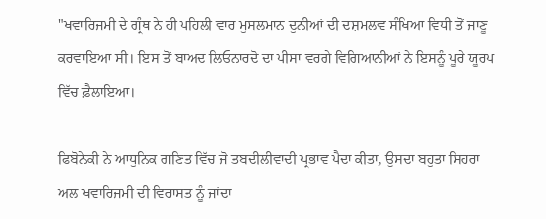"ਖਵਾਰਿਜਮੀ ਦੇ ਗ੍ਰੰਥ ਨੇ ਹੀ ਪਹਿਲੀ ਵਾਰ ਮੁਸਲਮਾਨ ਦੁਨੀਆਂ ਦੀ ਦਸ਼ਮਲਵ ਸੰਖਿਆ ਵਿਧੀ ਤੋਂ ਜਾਣੂ ਕਰਵਾਇਆ ਸੀ। ਇਸ ਤੋਂ ਬਾਅਦ ਲਿਓਨਾਰਦੋ ਦਾ ਪੀਸਾ ਵਰਗੇ ਵਿਗਿਆਨੀਆਂ ਨੇ ਇਸਨੂੰ ਪੂਰੇ ਯੂਰਪ ਵਿੱਚ ਫ਼ੈਲਾਇਆ।

ਫਿਬੋਨੇਕੀ ਨੇ ਆਧੁਨਿਕ ਗਣਿਤ ਵਿੱਚ ਜੋ ਤਬਦੀਲੀਵਾਦੀ ਪ੍ਰਭਾਵ ਪੈਦਾ ਕੀਤਾ, ਉਸਦਾ ਬਹੁਤਾ ਸਿਹਰਾ ਅਲ ਖਵਾਰਿਜਮੀ ਦੀ ਵਿਰਾਸਤ ਨੂੰ ਜਾਂਦਾ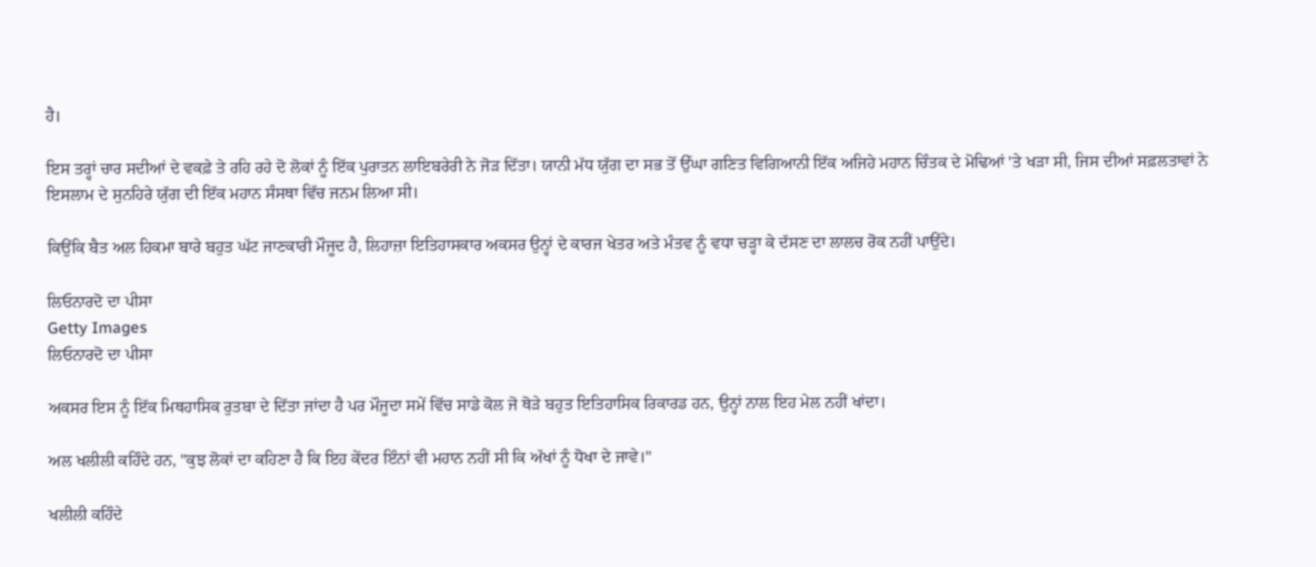ਹੈ।

ਇਸ ਤਰ੍ਹਾਂ ਚਾਰ ਸਦੀਆਂ ਦੇ ਵਕਫ਼ੇ ਤੇ ਰਹਿ ਰਹੇ ਦੋ ਲੋਕਾਂ ਨੂੰ ਇੱਕ ਪੁਰਾਤਨ ਲਾਇਬਰੇਰੀ ਨੇ ਜੋੜ ਦਿੱਤਾ। ਯਾਨੀ ਮੱਧ ਯੁੱਗ ਦਾ ਸਭ ਤੋਂ ਉੱਘਾ ਗਣਿਤ ਵਿਗਿਆਨੀ ਇੱਕ ਅਜਿਹੇ ਮਹਾਨ ਚਿੰਤਕ ਦੇ ਮੋਢਿਆਂ 'ਤੇ ਖੜਾ ਸੀ, ਜਿਸ ਦੀਆਂ ਸਫ਼ਲਤਾਵਾਂ ਨੇ ਇਸਲਾਮ ਦੇ ਸੁਨਹਿਰੇ ਯੁੱਗ ਦੀ ਇੱਕ ਮਹਾਨ ਸੰਸਥਾ ਵਿੱਚ ਜਨਮ ਲਿਆ ਸੀ।

ਕਿਉਂਕਿ ਬੈਤ ਅਲ ਹਿਕਮਾ ਬਾਰੇ ਬਹੁਤ ਘੱਟ ਜਾਣਕਾਰੀ ਮੌਜੂਦ ਹੈ, ਲਿਹਾਜ਼ਾ ਇਤਿਹਾਸਕਾਰ ਅਕਸਰ ਉਨ੍ਹਾਂ ਦੇ ਕਾਰਜ ਖੇਤਰ ਅਤੇ ਮੰਤਵ ਨੂੰ ਵਧਾ ਚੜ੍ਹਾ ਕੇ ਦੱਸਣ ਦਾ ਲਾਲਚ ਰੋਕ ਨਹੀਂ ਪਾਉਂਦੇ।

ਲਿਓਨਾਰਦੋ ਦਾ ਪੀਸਾ
Getty Images
ਲਿਓਨਾਰਦੋ ਦਾ ਪੀਸਾ

ਅਕਸਰ ਇਸ ਨੂੰ ਇੱਕ ਮਿਥਹਾਸਿਕ ਰੁਤਬਾ ਦੇ ਦਿੱਤਾ ਜਾਂਦਾ ਹੈ ਪਰ ਮੌਜੂਦਾ ਸਮੇਂ ਵਿੱਚ ਸਾਡੇ ਕੋਲ ਜੋ ਥੋੜੇ ਬਹੁਤ ਇਤਿਹਾਸਿਕ ਰਿਕਾਰਡ ਹਨ, ਉਨ੍ਹਾਂ ਨਾਲ ਇਹ ਮੇਲ ਨਹੀਂ ਖਾਂਦਾ।

ਅਲ ਖਲੀਲੀ ਕਹਿੰਦੇ ਹਨ, "ਕੁਝ ਲੋਕਾਂ ਦਾ ਕਹਿਣਾ ਹੈ ਕਿ ਇਹ ਕੇਂਦਰ ਇੰਨਾਂ ਵੀ ਮਹਾਨ ਨਹੀਂ ਸੀ ਕਿ ਅੱਖਾਂ ਨੂੰ ਧੋਖਾ ਦੇ ਜਾਵੇ।"

ਖਲੀਲੀ ਕਹਿੰਦੇ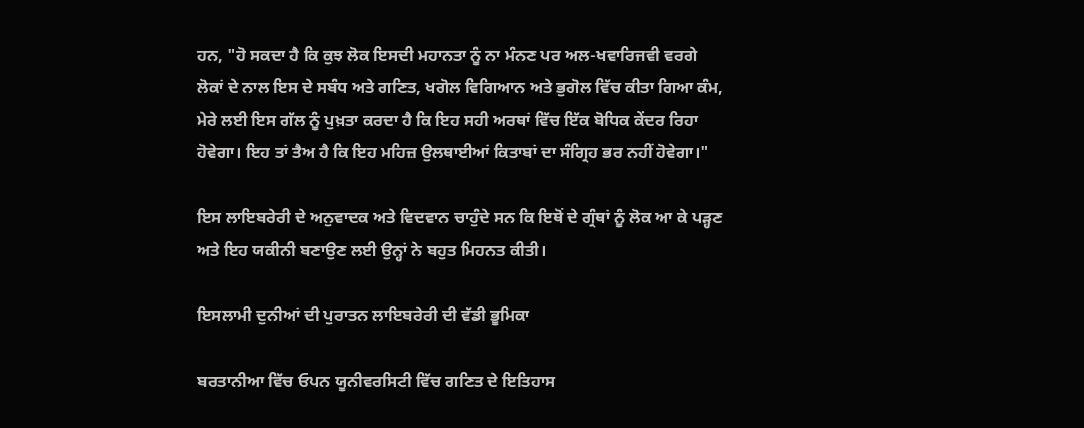ਹਨ, "ਹੋ ਸਕਦਾ ਹੈ ਕਿ ਕੁਝ ਲੋਕ ਇਸਦੀ ਮਹਾਨਤਾ ਨੂੰ ਨਾ ਮੰਨਣ ਪਰ ਅਲ-ਖਵਾਰਿਜਵੀ ਵਰਗੇ ਲੋਕਾਂ ਦੇ ਨਾਲ ਇਸ ਦੇ ਸਬੰਧ ਅਤੇ ਗਣਿਤ, ਖਗੋਲ ਵਿਗਿਆਨ ਅਤੇ ਭੁਗੋਲ ਵਿੱਚ ਕੀਤਾ ਗਿਆ ਕੰਮ, ਮੇਰੇ ਲਈ ਇਸ ਗੱਲ ਨੂੰ ਪੁਖ਼ਤਾ ਕਰਦਾ ਹੈ ਕਿ ਇਹ ਸਹੀ ਅਰਥਾਂ ਵਿੱਚ ਇੱਕ ਬੋਧਿਕ ਕੇਂਦਰ ਰਿਹਾ ਹੋਵੇਗਾ। ਇਹ ਤਾਂ ਤੈਅ ਹੈ ਕਿ ਇਹ ਮਹਿਜ਼ ਉਲਥਾਈਆਂ ਕਿਤਾਬਾਂ ਦਾ ਸੰਗ੍ਰਿਹ ਭਰ ਨਹੀਂ ਹੋਵੇਗਾ।"

ਇਸ ਲਾਇਬਰੇਰੀ ਦੇ ਅਨੁਵਾਦਕ ਅਤੇ ਵਿਦਵਾਨ ਚਾਹੁੰਦੇ ਸਨ ਕਿ ਇਥੋਂ ਦੇ ਗ੍ਰੰਥਾਂ ਨੂੰ ਲੋਕ ਆ ਕੇ ਪੜ੍ਹਣ ਅਤੇ ਇਹ ਯਕੀਨੀ ਬਣਾਉਣ ਲਈ ਉਨ੍ਹਾਂ ਨੇ ਬਹੁਤ ਮਿਹਨਤ ਕੀਤੀ।

ਇਸਲਾਮੀ ਦੁਨੀਆਂ ਦੀ ਪੁਰਾਤਨ ਲਾਇਬਰੇਰੀ ਦੀ ਵੱਡੀ ਭੂਮਿਕਾ

ਬਰਤਾਨੀਆ ਵਿੱਚ ਓਪਨ ਯੂਨੀਵਰਸਿਟੀ ਵਿੱਚ ਗਣਿਤ ਦੇ ਇਤਿਹਾਸ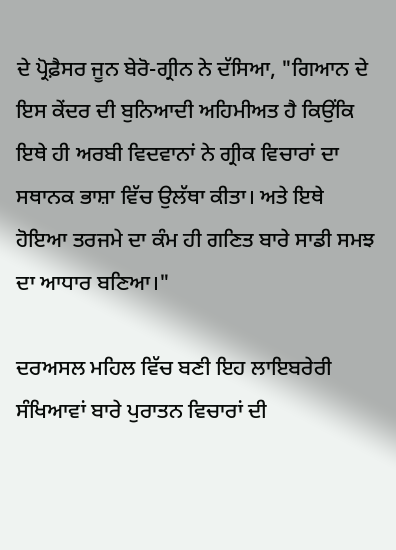ਦੇ ਪ੍ਰੋਫ਼ੈਸਰ ਜੂਨ ਬੇਰੋ-ਗ੍ਰੀਨ ਨੇ ਦੱਸਿਆ, "ਗਿਆਨ ਦੇ ਇਸ ਕੇਂਦਰ ਦੀ ਬੁਨਿਆਦੀ ਅਹਿਮੀਅਤ ਹੈ ਕਿਉਂਕਿ ਇਥੇ ਹੀ ਅਰਬੀ ਵਿਦਵਾਨਾਂ ਨੇ ਗ੍ਰੀਕ ਵਿਚਾਰਾਂ ਦਾ ਸਥਾਨਕ ਭਾਸ਼ਾ ਵਿੱਚ ਉਲੱਥਾ ਕੀਤਾ। ਅਤੇ ਇਥੇ ਹੋਇਆ ਤਰਜਮੇ ਦਾ ਕੰਮ ਹੀ ਗਣਿਤ ਬਾਰੇ ਸਾਡੀ ਸਮਝ ਦਾ ਆਧਾਰ ਬਣਿਆ।"

ਦਰਅਸਲ ਮਹਿਲ ਵਿੱਚ ਬਣੀ ਇਹ ਲਾਇਬਰੇਰੀ ਸੰਖਿਆਵਾਂ ਬਾਰੇ ਪੁਰਾਤਨ ਵਿਚਾਰਾਂ ਦੀ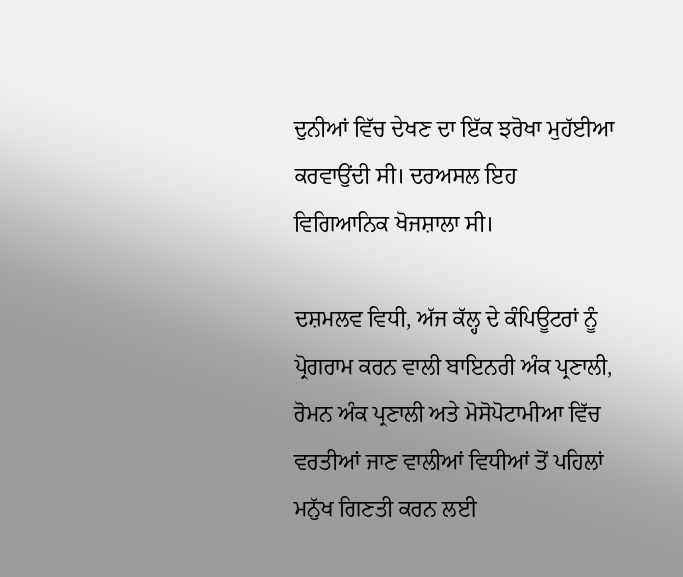ਦੁਨੀਆਂ ਵਿੱਚ ਦੇਖਣ ਦਾ ਇੱਕ ਝਰੋਖਾ ਮੁਹੱਈਆ ਕਰਵਾਉਂਦੀ ਸੀ। ਦਰਅਸਲ ਇਹ ਵਿਗਿਆਨਿਕ ਖੋਜਸ਼ਾਲਾ ਸੀ।

ਦਸ਼ਮਲਵ ਵਿਧੀ, ਅੱਜ ਕੱਲ੍ਹ ਦੇ ਕੰਪਿਊਟਰਾਂ ਨੂੰ ਪ੍ਰੋਗਰਾਮ ਕਰਨ ਵਾਲੀ ਬਾਇਨਰੀ ਅੰਕ ਪ੍ਰਣਾਲੀ, ਰੋਮਨ ਅੰਕ ਪ੍ਰਣਾਲੀ ਅਤੇ ਮੋਸੋਪੋਟਾਮੀਆ ਵਿੱਚ ਵਰਤੀਆਂ ਜਾਣ ਵਾਲੀਆਂ ਵਿਧੀਆਂ ਤੋਂ ਪਹਿਲਾਂ ਮਨੁੱਖ ਗਿਣਤੀ ਕਰਨ ਲਈ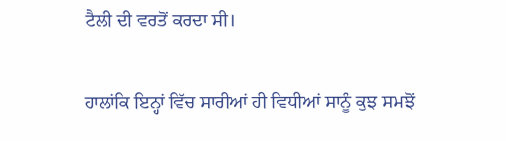ਟੈਲੀ ਦੀ ਵਰਤੋਂ ਕਰਦਾ ਸੀ।

ਹਾਲਾਂਕਿ ਇਨ੍ਹਾਂ ਵਿੱਚ ਸਾਰੀਆਂ ਹੀ ਵਿਧੀਆਂ ਸਾਨੂੰ ਕੁਝ ਸਮਝੋਂ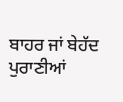ਬਾਹਰ ਜਾਂ ਬੇਹੱਦ ਪੁਰਾਣੀਆਂ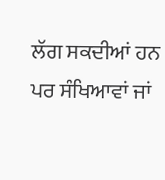ਲੱਗ ਸਕਦੀਆਂ ਹਨ ਪਰ ਸੰਖਿਆਵਾਂ ਜਾਂ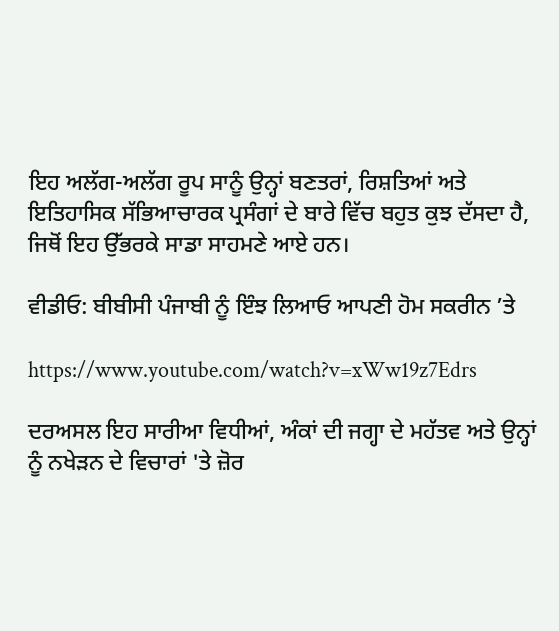ਇਹ ਅਲੱਗ-ਅਲੱਗ ਰੂਪ ਸਾਨੂੰ ਉਨ੍ਹਾਂ ਬਣਤਰਾਂ, ਰਿਸ਼ਤਿਆਂ ਅਤੇ ਇਤਿਹਾਸਿਕ ਸੱਭਿਆਚਾਰਕ ਪ੍ਰਸੰਗਾਂ ਦੇ ਬਾਰੇ ਵਿੱਚ ਬਹੁਤ ਕੁਝ ਦੱਸਦਾ ਹੈ, ਜਿਥੋਂ ਇਹ ਉੱਭਰਕੇ ਸਾਡਾ ਸਾਹਮਣੇ ਆਏ ਹਨ।

ਵੀਡੀਓ: ਬੀਬੀਸੀ ਪੰਜਾਬੀ ਨੂੰ ਇੰਝ ਲਿਆਓ ਆਪਣੀ ਹੋਮ ਸਕਰੀਨ ’ਤੇ

https://www.youtube.com/watch?v=xWw19z7Edrs

ਦਰਅਸਲ ਇਹ ਸਾਰੀਆ ਵਿਧੀਆਂ, ਅੰਕਾਂ ਦੀ ਜਗ੍ਹਾ ਦੇ ਮਹੱਤਵ ਅਤੇ ਉਨ੍ਹਾਂ ਨੂੰ ਨਖੇੜਨ ਦੇ ਵਿਚਾਰਾਂ 'ਤੇ ਜ਼ੋਰ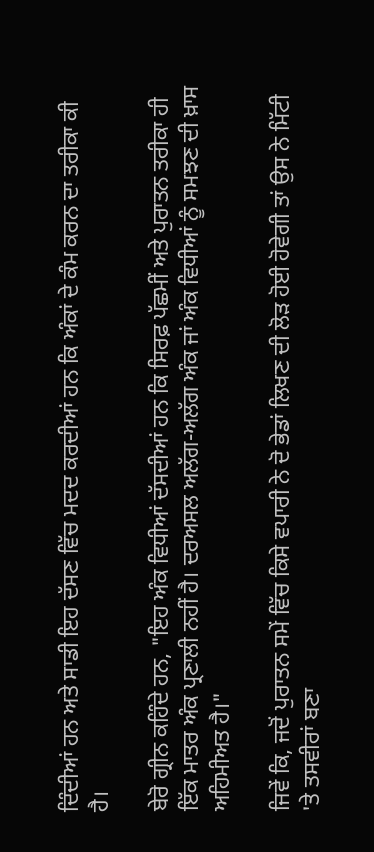ਦਿੰਦੀਆਂ ਹਨ ਅਤੇ ਸਾਡੀ ਇਹ ਦੱਸਣ ਵਿੱਚ ਮਦਦ ਕਰਦੀਆਂ ਹਨ ਕਿ ਅੰਕਾਂ ਦੇ ਕੰਮ ਕਰਨ ਦਾ ਤਰੀਕਾ ਕੀ ਹੈ।

ਬੇਰੋ ਗ੍ਰੀਨ ਕਹਿੰਦੇ ਹਨ, "ਇਹ ਅੰਕ ਵਿਧੀਆਂ ਦੱਸਦੀਆਂ ਹਨ ਕਿ ਸਿਰਫ਼ ਪੱਛਮੀਂ ਅਤੇ ਪੁਰਾਤਨ ਤਰੀਕਾ ਹੀ ਇੱਕ ਮਾਤਰ ਅੰਕ ਪ੍ਰਣਾਲੀ ਨਹੀਂ ਹੈ। ਦਰਅਸਲ ਅਲੱਗ-ਅਲੱਗ ਅੰਕ ਜਾਂ ਅੰਕ ਵਿਧੀਆਂ ਨੂੰ ਸਮਝਣ ਦੀ ਖ਼ਾਸ ਅਹਿਮੀਅਤ ਹੈ।"

ਜਿਵੇਂ ਕਿ, ਜਦੋਂ ਪੁਰਾਤਨ ਸਮੇਂ ਵਿੱਚ ਕਿਸੇ ਵਪਾਰੀ ਨੇ ਦੋ ਭੇਡਾਂ ਲਿਖਣ ਦੀ ਲੋੜ ਹੋਈ ਹੋਵੇਗੀ ਤਾਂ ਉਸ ਨੇ ਮਿੱਟੀ 'ਤੇ ਤਸਵੀਰਾਂ ਬਣਾ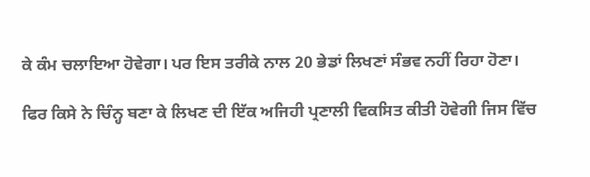ਕੇ ਕੰਮ ਚਲਾਇਆ ਹੋਵੇਗਾ। ਪਰ ਇਸ ਤਰੀਕੇ ਨਾਲ 20 ਭੇਡਾਂ ਲਿਖਣਾਂ ਸੰਭਵ ਨਹੀਂ ਰਿਹਾ ਹੋਣਾ।

ਫਿਰ ਕਿਸੇ ਨੇ ਚਿੰਨ੍ਹ ਬਣਾ ਕੇ ਲਿਖਣ ਦੀ ਇੱਕ ਅਜਿਹੀ ਪ੍ਰਣਾਲੀ ਵਿਕਸਿਤ ਕੀਤੀ ਹੋਵੇਗੀ ਜਿਸ ਵਿੱਚ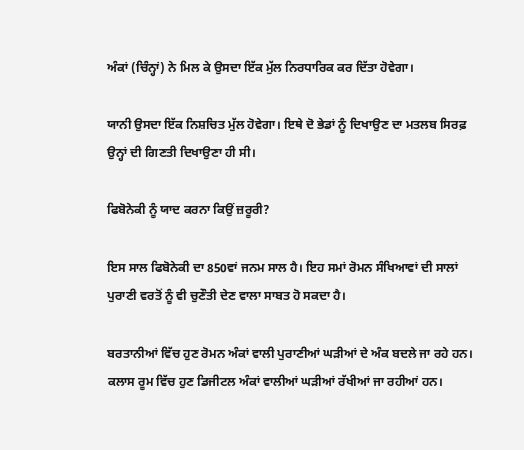ਅੰਕਾਂ (ਚਿੰਨ੍ਹਾਂ) ਨੇ ਮਿਲ ਕੇ ਉਸਦਾ ਇੱਕ ਮੁੱਲ ਨਿਰਧਾਰਿਕ ਕਰ ਦਿੱਤਾ ਹੋਵੇਗਾ।

ਯਾਨੀ ਉਸਦਾ ਇੱਕ ਨਿਸ਼ਚਿਤ ਮੁੱਲ ਹੋਵੇਗਾ। ਇਥੇ ਦੋ ਭੇਡਾਂ ਨੂੰ ਦਿਖਾਉਣ ਦਾ ਮਤਲਬ ਸਿਰਫ਼ ਉਨ੍ਹਾਂ ਦੀ ਗਿਣਤੀ ਦਿਖਾਉਣਾ ਹੀ ਸੀ।

ਫਿਬੋਨੇਕੀ ਨੂੰ ਯਾਦ ਕਰਨਾ ਕਿਉਂ ਜ਼ਰੂਰੀ?

ਇਸ ਸਾਲ ਫਿਬੋਨੇਕੀ ਦਾ 850ਵਾਂ ਜਨਮ ਸਾਲ ਹੈ। ਇਹ ਸਮਾਂ ਰੋਮਨ ਸੰਖਿਆਵਾਂ ਦੀ ਸਾਲਾਂ ਪੁਰਾਣੀ ਵਰਤੋਂ ਨੂੰ ਵੀ ਚੁਣੌਤੀ ਦੇਣ ਵਾਲਾ ਸਾਬਤ ਹੋ ਸਕਦਾ ਹੈ।

ਬਰਤਾਨੀਆਂ ਵਿੱਚ ਹੁਣ ਰੋਮਨ ਅੰਕਾਂ ਵਾਲੀ ਪੁਰਾਣੀਆਂ ਘੜੀਆਂ ਦੇ ਅੰਕ ਬਦਲੇ ਜਾ ਰਹੇ ਹਨ। ਕਲਾਸ ਰੂਮ ਵਿੱਚ ਹੁਣ ਡਿਜੀਟਲ ਅੰਕਾਂ ਵਾਲੀਆਂ ਘੜੀਆਂ ਰੱਖੀਆਂ ਜਾ ਰਹੀਆਂ ਹਨ।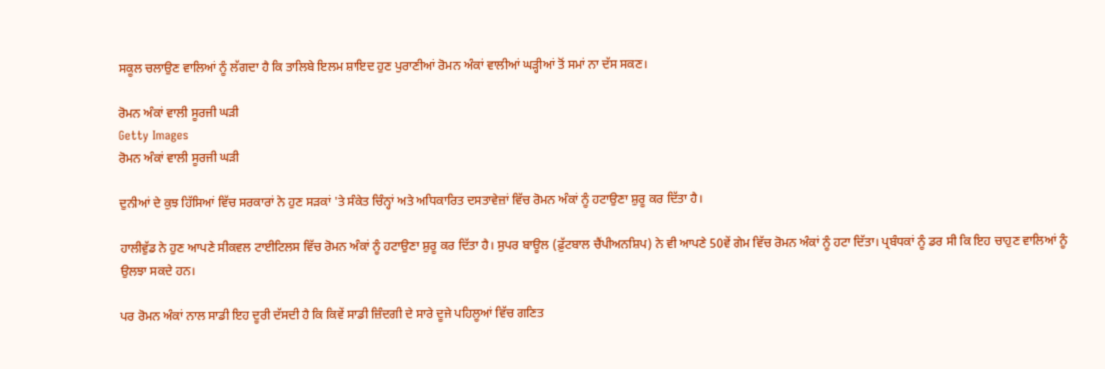ਸਕੂਲ ਚਲਾਉਣ ਵਾਲਿਆਂ ਨੂੰ ਲੱਗਦਾ ਹੈ ਕਿ ਤਾਲਿਬੇ ਇਲਮ ਸ਼ਾਇਦ ਹੁਣ ਪੁਰਾਣੀਆਂ ਰੋਮਨ ਅੰਕਾਂ ਵਾਲੀਆਂ ਘੜ੍ਹੀਆਂ ਤੋਂ ਸਮਾਂ ਨਾ ਦੱਸ ਸਕਣ।

ਰੋਮਨ ਅੰਕਾਂ ਵਾਲੀ ਸੂਰਜੀ ਘੜੀ
Getty Images
ਰੋਮਨ ਅੰਕਾਂ ਵਾਲੀ ਸੂਰਜੀ ਘੜੀ

ਦੁਨੀਆਂ ਦੇ ਕੁਝ ਹਿੱਸਿਆਂ ਵਿੱਚ ਸਰਕਾਰਾਂ ਨੇ ਹੁਣ ਸੜਕਾਂ 'ਤੇ ਸੰਕੇਤ ਚਿੰਨ੍ਹਾਂ ਅਤੇ ਅਧਿਕਾਰਿਤ ਦਸਤਾਵੇਜ਼ਾਂ ਵਿੱਚ ਰੋਮਨ ਅੰਕਾਂ ਨੂੰ ਹਟਾਉਣਾ ਸ਼ੁਰੂ ਕਰ ਦਿੱਤਾ ਹੈ।

ਹਾਲੀਵੁੱਡ ਨੇ ਹੁਣ ਆਪਣੇ ਸੀਕਵਲ ਟਾਈਟਿਲਸ ਵਿੱਚ ਰੋਮਨ ਅੰਕਾਂ ਨੂੰ ਹਟਾਉਣਾ ਸ਼ੁਰੂ ਕਰ ਦਿੱਤਾ ਹੈ। ਸੁਪਰ ਬਾਊਲ (ਫ਼ੁੱਟਬਾਲ ਚੈਂਪੀਅਨਸ਼ਿਪ) ਨੇ ਵੀ ਆਪਣੇ 50ਵੇਂ ਗੇਮ ਵਿੱਚ ਰੋਮਨ ਅੰਕਾਂ ਨੂੰ ਹਟਾ ਦਿੱਤਾ। ਪ੍ਰਬੰਧਕਾਂ ਨੂੰ ਡਰ ਸੀ ਕਿ ਇਹ ਚਾਹੁਣ ਵਾਲਿਆਂ ਨੂੰ ਉਲਝਾ ਸਕਦੇ ਹਨ।

ਪਰ ਰੋਮਨ ਅੰਕਾਂ ਨਾਲ ਸਾਡੀ ਇਹ ਦੂਰੀ ਦੱਸਦੀ ਹੈ ਕਿ ਕਿਵੇਂ ਸਾਡੀ ਜ਼ਿੰਦਗੀ ਦੇ ਸਾਰੇ ਦੂਜੇ ਪਹਿਲੂਆਂ ਵਿੱਚ ਗਣਿਤ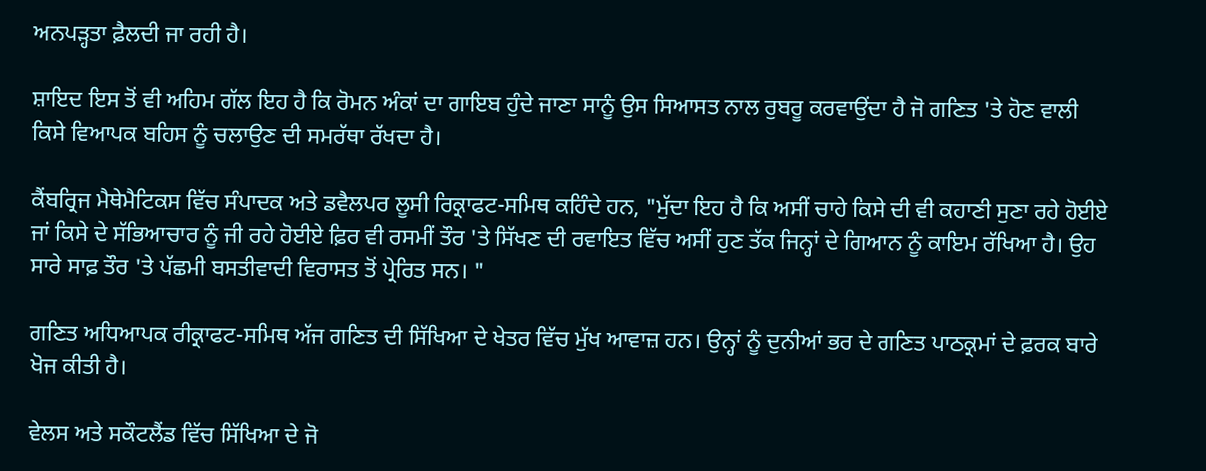ਅਨਪੜ੍ਹਤਾ ਫ਼ੈਲਦੀ ਜਾ ਰਹੀ ਹੈ।

ਸ਼ਾਇਦ ਇਸ ਤੋਂ ਵੀ ਅਹਿਮ ਗੱਲ ਇਹ ਹੈ ਕਿ ਰੋਮਨ ਅੰਕਾਂ ਦਾ ਗਾਇਬ ਹੁੰਦੇ ਜਾਣਾ ਸਾਨੂੰ ਉਸ ਸਿਆਸਤ ਨਾਲ ਰੁਬਰੂ ਕਰਵਾਉਂਦਾ ਹੈ ਜੋ ਗਣਿਤ 'ਤੇ ਹੋਣ ਵਾਲੀ ਕਿਸੇ ਵਿਆਪਕ ਬਹਿਸ ਨੂੰ ਚਲਾਉਣ ਦੀ ਸਮਰੱਥਾ ਰੱਖਦਾ ਹੈ।

ਕੈਂਬਰ੍ਰਿਜ ਮੈਥੇਮੈਟਿਕਸ ਵਿੱਚ ਸੰਪਾਦਕ ਅਤੇ ਡਵੈਲਪਰ ਲੂਸੀ ਰਿਕ੍ਰਾਫਟ-ਸਮਿਥ ਕਹਿੰਦੇ ਹਨ, "ਮੁੱਦਾ ਇਹ ਹੈ ਕਿ ਅਸੀਂ ਚਾਹੇ ਕਿਸੇ ਦੀ ਵੀ ਕਹਾਣੀ ਸੁਣਾ ਰਹੇ ਹੋਈਏ ਜਾਂ ਕਿਸੇ ਦੇ ਸੱਭਿਆਚਾਰ ਨੂੰ ਜੀ ਰਹੇ ਹੋਈਏ ਫ਼ਿਰ ਵੀ ਰਸਮੀਂ ਤੌਰ 'ਤੇ ਸਿੱਖਣ ਦੀ ਰਵਾਇਤ ਵਿੱਚ ਅਸੀਂ ਹੁਣ ਤੱਕ ਜਿਨ੍ਹਾਂ ਦੇ ਗਿਆਨ ਨੂੰ ਕਾਇਮ ਰੱਖਿਆ ਹੈ। ਉਹ ਸਾਰੇ ਸਾਫ਼ ਤੌਰ 'ਤੇ ਪੱਛਮੀ ਬਸਤੀਵਾਦੀ ਵਿਰਾਸਤ ਤੋਂ ਪ੍ਰੇਰਿਤ ਸਨ। "

ਗਣਿਤ ਅਧਿਆਪਕ ਰੀਕ੍ਰਾਫਟ-ਸਮਿਥ ਅੱਜ ਗਣਿਤ ਦੀ ਸਿੱਖਿਆ ਦੇ ਖੇਤਰ ਵਿੱਚ ਮੁੱਖ ਆਵਾਜ਼ ਹਨ। ਉਨ੍ਹਾਂ ਨੂੰ ਦੁਨੀਆਂ ਭਰ ਦੇ ਗਣਿਤ ਪਾਠਕ੍ਰਮਾਂ ਦੇ ਫ਼ਰਕ ਬਾਰੇ ਖੋਜ ਕੀਤੀ ਹੈ।

ਵੇਲਸ ਅਤੇ ਸਕੌਟਲੈਂਡ ਵਿੱਚ ਸਿੱਖਿਆ ਦੇ ਜੋ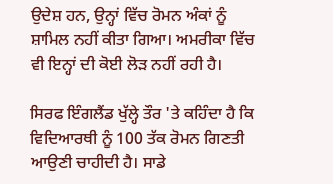ਉਦੇਸ਼ ਹਨ, ਉਨ੍ਹਾਂ ਵਿੱਚ ਰੋਮਨ ਅੰਕਾਂ ਨੂੰ ਸ਼ਾਮਿਲ ਨਹੀਂ ਕੀਤਾ ਗਿਆ। ਅਮਰੀਕਾ ਵਿੱਚ ਵੀ ਇਨ੍ਹਾਂ ਦੀ ਕੋਈ ਲੋੜ ਨਹੀਂ ਰਹੀ ਹੈ।

ਸਿਰਫ ਇੰਗਲੈਂਡ ਖੁੱਲ੍ਹੇ ਤੌਰ 'ਤੇ ਕਹਿੰਦਾ ਹੈ ਕਿ ਵਿਦਿਆਰਥੀ ਨੂੰ 100 ਤੱਕ ਰੋਮਨ ਗਿਣਤੀ ਆਉਣੀ ਚਾਹੀਦੀ ਹੈ। ਸਾਡੇ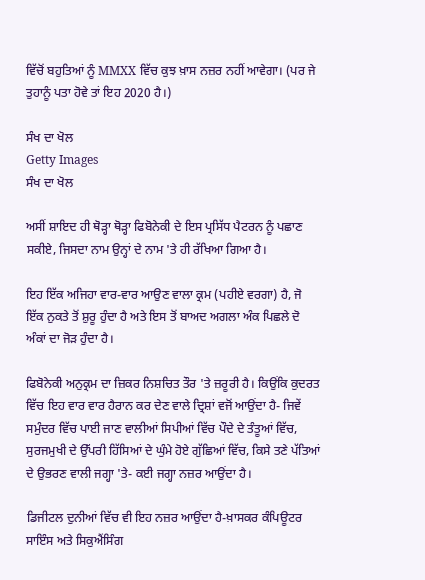ਵਿੱਚੋਂ ਬਹੁਤਿਆਂ ਨੂੰ MMXX ਵਿੱਚ ਕੁਝ ਖ਼ਾਸ ਨਜ਼ਰ ਨਹੀਂ ਆਵੇਗਾ। (ਪਰ ਜੇ ਤੁਹਾਨੂੰ ਪਤਾ ਹੋਵੇ ਤਾਂ ਇਹ 2020 ਹੈ।)

ਸੰਖ ਦਾ ਖੋਲ
Getty Images
ਸੰਖ ਦਾ ਖੋਲ

ਅਸੀਂ ਸ਼ਾਇਦ ਹੀ ਥੋੜ੍ਹਾ ਥੋੜ੍ਹਾ ਫਿਬੋਨੇਕੀ ਦੇ ਇਸ ਪ੍ਰਸਿੱਧ ਪੈਟਰਨ ਨੂੰ ਪਛਾਣ ਸਕੀਏ, ਜਿਸਦਾ ਨਾਮ ਉਨ੍ਹਾਂ ਦੇ ਨਾਮ 'ਤੇ ਹੀ ਰੱਖਿਆ ਗਿਆ ਹੈ।

ਇਹ ਇੱਕ ਅਜਿਹਾ ਵਾਰ-ਵਾਰ ਆਉਣ ਵਾਲਾ ਕ੍ਰਮ (ਪਹੀਏ ਵਰਗਾ) ਹੈ, ਜੋ ਇੱਕ ਨੁਕਤੇ ਤੋਂ ਸ਼ੁਰੂ ਹੁੰਦਾ ਹੈ ਅਤੇ ਇਸ ਤੋਂ ਬਾਅਦ ਅਗਲਾ ਅੰਕ ਪਿਛਲੇ ਦੋ ਅੰਕਾਂ ਦਾ ਜੋੜ ਹੁੰਦਾ ਹੈ।

ਫਿਬੋਨੇਕੀ ਅਨੁਕ੍ਰਮ ਦਾ ਜ਼ਿਕਰ ਨਿਸ਼ਚਿਤ ਤੌਰ 'ਤੇ ਜ਼ਰੂਰੀ ਹੈ। ਕਿਉਂਕਿ ਕੁਦਰਤ ਵਿੱਚ ਇਹ ਵਾਰ ਵਾਰ ਹੈਰਾਨ ਕਰ ਦੇਣ ਵਾਲੇ ਦ੍ਰਿਸ਼ਾਂ ਵਜੋਂ ਆਉਂਦਾ ਹੈ- ਜਿਵੇਂ ਸਮੁੰਦਰ ਵਿੱਚ ਪਾਈ ਜਾਣ ਵਾਲੀਆਂ ਸਿਪੀਆਂ ਵਿੱਚ ਪੌਦੇ ਦੇ ਤੰਤੂਆਂ ਵਿੱਚ, ਸੁਰਜਮੁਖੀ ਦੇ ਉੱਪਰੀ ਹਿੱਸਿਆਂ ਦੇ ਘੁੰਮੇ ਹੋਏ ਗੁੱਛਿਆਂ ਵਿੱਚ, ਕਿਸੇ ਤਣੇ ਪੱਤਿਆਂ ਦੇ ਉਭਰਣ ਵਾਲੀ ਜਗ੍ਹਾ 'ਤੇ- ਕਈ ਜਗ੍ਹਾ ਨਜ਼ਰ ਆਉਂਦਾ ਹੈ।

ਡਿਜੀਟਲ ਦੁਨੀਆਂ ਵਿੱਚ ਵੀ ਇਹ ਨਜ਼ਰ ਆਉਂਦਾ ਹੈ-ਖ਼ਾਸਕਰ ਕੰਪਿਊਟਰ ਸਾਇੰਸ ਅਤੇ ਸਿਕੁਐਂਸਿੰਗ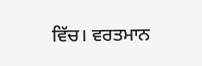ਵਿੱਚ। ਵਰਤਮਾਨ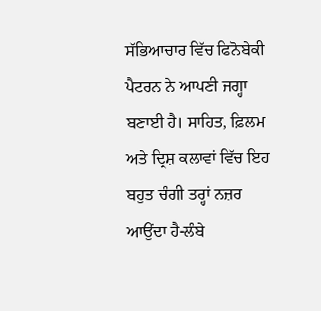ਸੱਭਿਆਚਾਰ ਵਿੱਚ ਫਿਨੋਬੇਕੀ ਪੈਟਰਨ ਨੇ ਆਪਣੀ ਜਗ੍ਹਾ ਬਣਾਈ ਹੈ। ਸਾਹਿਤ, ਫ਼ਿਲਮ ਅਤੇ ਦ੍ਰਿਸ਼ ਕਲਾਵਾਂ ਵਿੱਚ ਇਹ ਬਹੁਤ ਚੰਗੀ ਤਰ੍ਹਾਂ ਨਜ਼ਰ ਆਉਂਦਾ ਹੈ-ਲੰਬੇ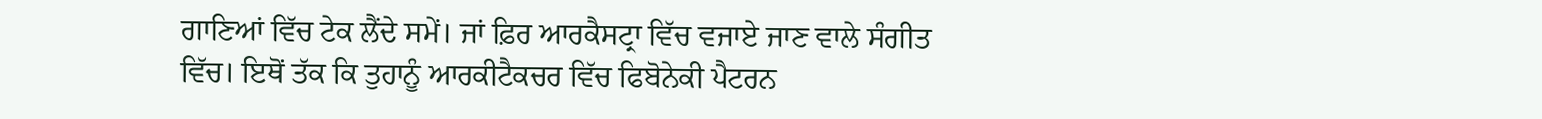ਗਾਣਿਆਂ ਵਿੱਚ ਟੇਕ ਲੈਂਦੇ ਸਮੇਂ। ਜਾਂ ਫ਼ਿਰ ਆਰਕੈਸਟ੍ਰਾ ਵਿੱਚ ਵਜਾਏ ਜਾਣ ਵਾਲੇ ਸੰਗੀਤ ਵਿੱਚ। ਇਥੋਂ ਤੱਕ ਕਿ ਤੁਹਾਨੂੰ ਆਰਕੀਟੈਕਚਰ ਵਿੱਚ ਫਿਬੋਨੇਕੀ ਪੈਟਰਨ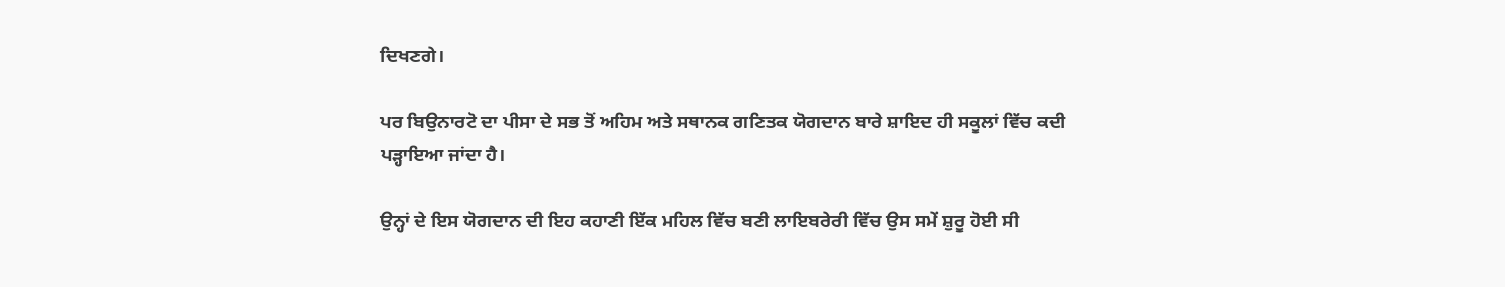ਦਿਖਣਗੇ।

ਪਰ ਬਿਉਨਾਰਟੋ ਦਾ ਪੀਸਾ ਦੇ ਸਭ ਤੋਂ ਅਹਿਮ ਅਤੇ ਸਥਾਨਕ ਗਣਿਤਕ ਯੋਗਦਾਨ ਬਾਰੇ ਸ਼ਾਇਦ ਹੀ ਸਕੂਲਾਂ ਵਿੱਚ ਕਦੀ ਪੜ੍ਹਾਇਆ ਜਾਂਦਾ ਹੈ।

ਉਨ੍ਹਾਂ ਦੇ ਇਸ ਯੋਗਦਾਨ ਦੀ ਇਹ ਕਹਾਣੀ ਇੱਕ ਮਹਿਲ ਵਿੱਚ ਬਣੀ ਲਾਇਬਰੇਰੀ ਵਿੱਚ ਉਸ ਸਮੇਂ ਸ਼ੁਰੂ ਹੋਈ ਸੀ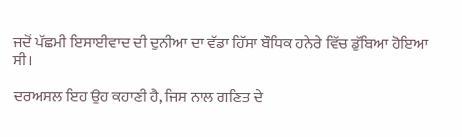ਜਦੋਂ ਪੱਛਮੀ ਇਸਾਈਵਾਦ ਦੀ ਦੁਨੀਆ ਦਾ ਵੱਡਾ ਹਿੱਸਾ ਬੌਧਿਕ ਹਨੇਰੇ ਵਿੱਚ ਡੁੱਬਿਆ ਹੋਇਆ ਸੀ।

ਦਰਅਸਲ ਇਹ ਉਹ ਕਹਾਣੀ ਹੈ, ਜਿਸ ਨਾਲ ਗਣਿਤ ਦੇ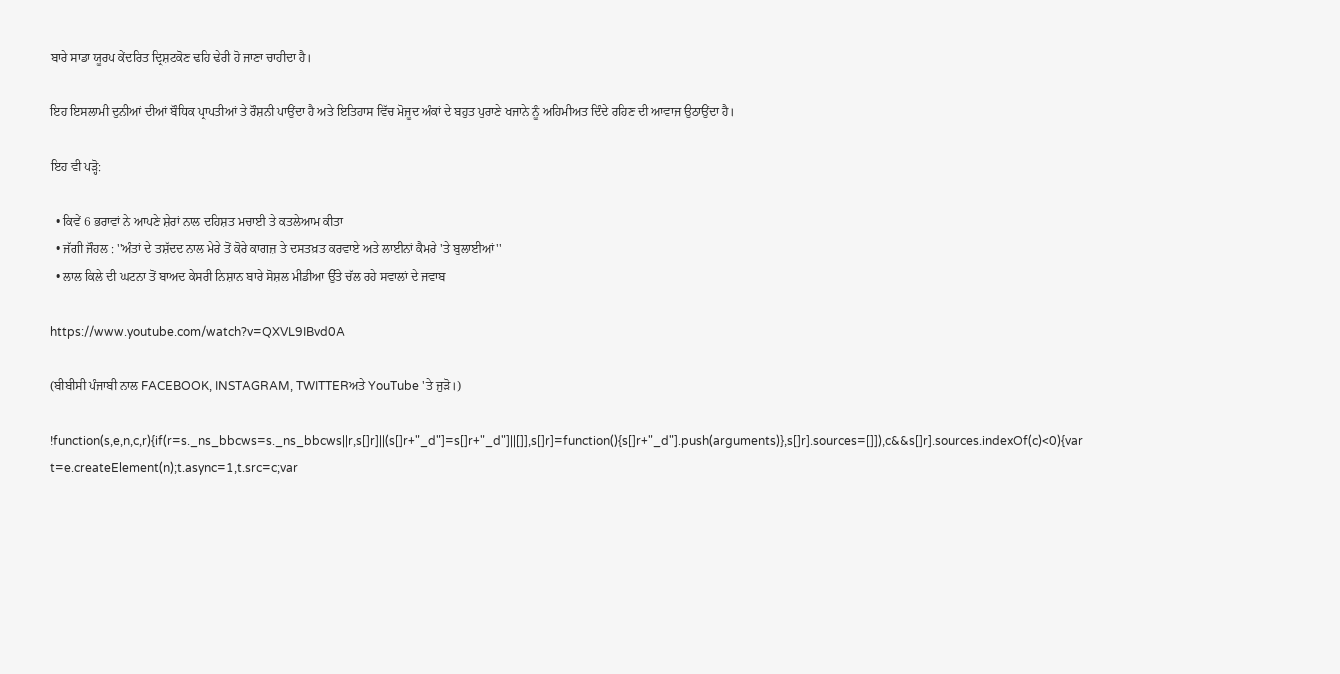ਬਾਰੇ ਸਾਡਾ ਯੂਰਪ ਕੇਂਦਰਿਤ ਦ੍ਰਿਸ਼ਟਕੋਣ ਢਹਿ ਢੇਰੀ ਹੋ ਜਾਣਾ ਚਾਹੀਦਾ ਹੈ।

ਇਹ ਇਸਲਾਮੀ ਦੁਨੀਆਂ ਦੀਆਂ ਬੌਧਿਕ ਪ੍ਰਾਪਤੀਆਂ ਤੇ ਰੌਸ਼ਨੀ ਪਾਉਂਦਾ ਹੈ ਅਤੇ ਇਤਿਹਾਸ ਵਿੱਚ ਮੋਜੂਦ ਅੰਕਾਂ ਦੇ ਬਹੁਤ ਪੁਰਾਣੇ ਖਜਾਨੇ ਨੂੰ ਅਹਿਮੀਅਤ ਦਿੰਦੇ ਰਹਿਣ ਦੀ ਆਵਾਜ ਉਠਾਉਂਦਾ ਹੈ।

ਇਹ ਵੀ ਪੜ੍ਹੋ:

  • ਕਿਵੇਂ 6 ਭਰਾਵਾਂ ਨੇ ਆਪਣੇ ਸ਼ੇਰਾਂ ਨਾਲ ਦਹਿਸ਼ਤ ਮਚਾਈ ਤੇ ਕਤਲੇਆਮ ਕੀਤਾ
  • ਜੱਗੀ ਜੌਹਲ : ''ਅੰਤਾਂ ਦੇ ਤਸ਼ੱਦਦ ਨਾਲ ਮੇਰੇ ਤੋਂ ਕੋਰੇ ਕਾਗਜ਼ ਤੇ ਦਸਤਖ਼ਤ ਕਰਵਾਏ ਅਤੇ ਲਾਈਨਾਂ ਕੈਮਰੇ 'ਤੇ ਬੁਲਾਈਆਂ''
  • ਲਾਲ ਕਿਲੇ ਦੀ ਘਟਨਾ ਤੋਂ ਬਾਅਦ ਕੇਸਰੀ ਨਿਸ਼ਾਨ ਬਾਰੇ ਸੋਸ਼ਲ ਮੀਡੀਆ ਉੱਤੇ ਚੱਲ ਰਹੇ ਸਵਾਲਾਂ ਦੇ ਜਵਾਬ

https://www.youtube.com/watch?v=QXVL9IBvd0A

(ਬੀਬੀਸੀ ਪੰਜਾਬੀ ਨਾਲ FACEBOOK, INSTAGRAM, TWITTERਅਤੇ YouTube 'ਤੇ ਜੁੜੋ।)

!function(s,e,n,c,r){if(r=s._ns_bbcws=s._ns_bbcws||r,s[]r]||(s[]r+"_d"]=s[]r+"_d"]||[]],s[]r]=function(){s[]r+"_d"].push(arguments)},s[]r].sources=[]]),c&&s[]r].sources.indexOf(c)<0){var t=e.createElement(n);t.async=1,t.src=c;var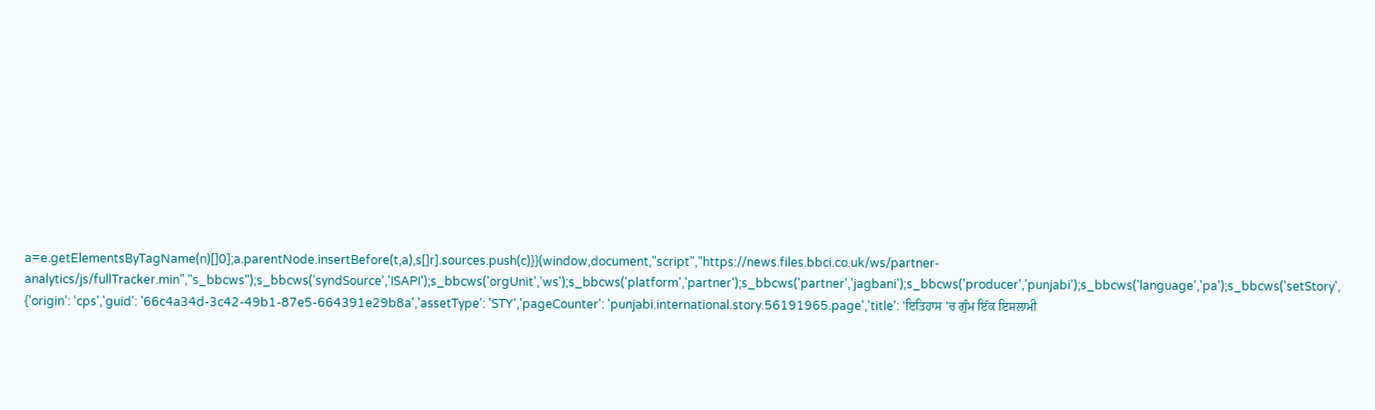a=e.getElementsByTagName(n)[]0];a.parentNode.insertBefore(t,a),s[]r].sources.push(c)}}(window,document,"script","https://news.files.bbci.co.uk/ws/partner-analytics/js/fullTracker.min","s_bbcws");s_bbcws('syndSource','ISAPI');s_bbcws('orgUnit','ws');s_bbcws('platform','partner');s_bbcws('partner','jagbani');s_bbcws('producer','punjabi');s_bbcws('language','pa');s_bbcws('setStory', {'origin': 'cps','guid': '66c4a34d-3c42-49b1-87e5-664391e29b8a','assetType': 'STY','pageCounter': 'punjabi.international.story.56191965.page','title': 'ਇਤਿਹਾਸ ’ਚ ਗੁੰਮ ਇੱਕ ਇਸਲਾਮੀ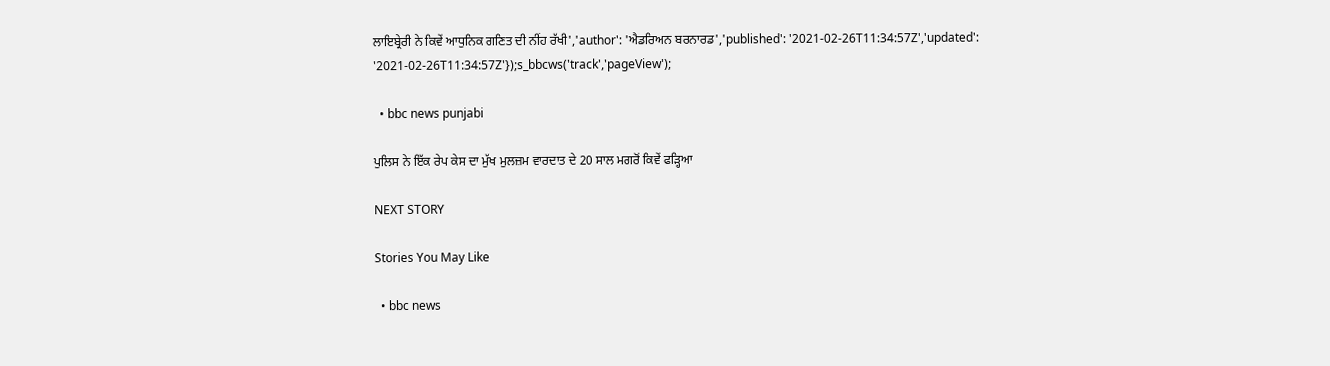ਲਾਇਬ੍ਰੇਰੀ ਨੇ ਕਿਵੇਂ ਆਧੁਨਿਕ ਗਣਿਤ ਦੀ ਨੀਂਹ ਰੱਖੀ','author': 'ਐਡਰਿਅਨ ਬਰਨਾਰਡ','published': '2021-02-26T11:34:57Z','updated': '2021-02-26T11:34:57Z'});s_bbcws('track','pageView');

  • bbc news punjabi

ਪੁਲਿਸ ਨੇ ਇੱਕ ਰੇਪ ਕੇਸ ਦਾ ਮੁੱਖ ਮੁਲਜ਼ਮ ਵਾਰਦਾਤ ਦੇ 20 ਸਾਲ ਮਗਰੋਂ ਕਿਵੇਂ ਫੜ੍ਹਿਆ

NEXT STORY

Stories You May Like

  • bbc news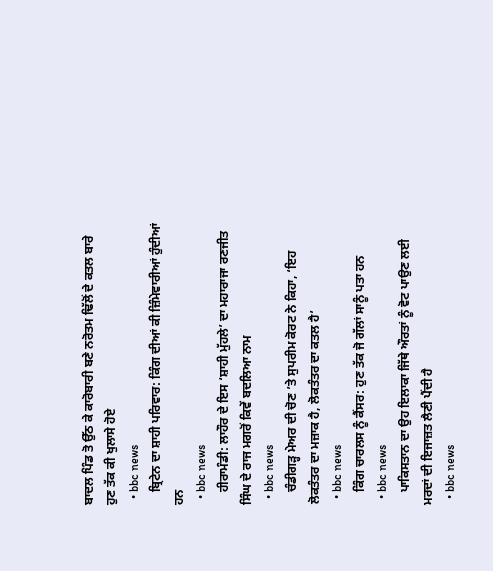ਬਾਦਲ ਪਿੰਡ ਤੋ ਉੱਠ ਕੇ ਕਾਰੋਬਾਰੀ ਬਣੇ ਨਰੋਤਮ ਢਿੱਲੋਂ ਦੇ ਕਤਲ ਬਾਰੇ ਹੁਣ ਤੱਕ ਕੀ ਖੁਲਾਸੇ ਹੋਏ
  • bbc news
    ਬ੍ਰਿਟੇਨ ਦਾ ਸ਼ਾਹੀ ਪਰਿਵਾਰ: ਕਿੰਗ ਦੀਆਂ ਕੀ ਜ਼ਿੰਮੇਵਾਰੀਆਂ ਹੁੰਦੀਆਂ ਹਨ
  • bbc news
    ਹੀਰਾਮੰਡੀ: ਲਾਹੌਰ ਦੇ ਇਸ ‘ਸ਼ਾਹੀ ਮੁੱਹਲੇ’ ਦਾ ਮਹਾਰਾਜਾ ਰਣਜੀਤ ਸਿੰਘ ਦੇ ਰਾਜ ਮਗਰੋਂ ਕਿਵੇਂ ਬਦਲਿਆ ਨਾਮ
  • bbc news
    ਚੰਡੀਗੜ੍ਹ ਮੇਅਰ ਦੀ ਚੋਣ ’ਤੇ ਸੁਪਰੀਮ ਕੋਰਟ ਨੇ ਕਿਹਾ, ‘ਇਹ ਲੋਕਤੰਤਰ ਦਾ ਮਜ਼ਾਕ ਹੈ, ਲੋਕਤੰਤਰ ਦਾ ਕਤਲ ਹੈ’
  • bbc news
    ਕਿੰਗ ਚਾਰਲਸ ਨੂੰ ਕੈਂਸਰ: ਹੁਣ ਤੱਕ ਜੋ ਗੱਲਾਂ ਸਾਨੂੰ ਪਤਾ ਹਨ
  • bbc news
    ਪਾਕਿਸਤਾਨ ਦਾ ਉਹ ਇਲਾਕਾ ਜਿੱਥੇ ਔਰਤਾਂ ਨੂੰ ਵੋਟ ਪਾਉਣ ਲਈ ਮਰਦਾਂ ਦੀ ਇਜਾਜ਼ਤ ਲੈਣੀ ਪੈਂਦੀ ਹੈ
  • bbc news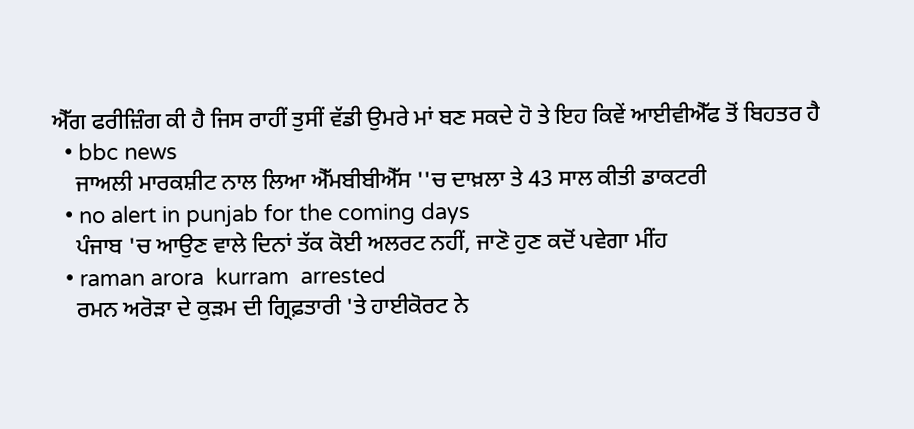ਐੱਗ ਫਰੀਜ਼ਿੰਗ ਕੀ ਹੈ ਜਿਸ ਰਾਹੀਂ ਤੁਸੀਂ ਵੱਡੀ ਉਮਰੇ ਮਾਂ ਬਣ ਸਕਦੇ ਹੋ ਤੇ ਇਹ ਕਿਵੇਂ ਆਈਵੀਐੱਫ ਤੋਂ ਬਿਹਤਰ ਹੈ
  • bbc news
    ਜਾਅਲੀ ਮਾਰਕਸ਼ੀਟ ਨਾਲ ਲਿਆ ਐੱਮਬੀਬੀਐੱਸ ''ਚ ਦਾਖ਼ਲਾ ਤੇ 43 ਸਾਲ ਕੀਤੀ ਡਾਕਟਰੀ
  • no alert in punjab for the coming days
    ਪੰਜਾਬ 'ਚ ਆਉਣ ਵਾਲੇ ਦਿਨਾਂ ਤੱਕ ਕੋਈ ਅਲਰਟ ਨਹੀਂ, ਜਾਣੋ ਹੁਣ ਕਦੋਂ ਪਵੇਗਾ ਮੀਂਹ
  • raman arora  kurram  arrested
    ਰਮਨ ਅਰੋੜਾ ਦੇ ਕੁੜਮ ਦੀ ਗ੍ਰਿਫ਼ਤਾਰੀ 'ਤੇ ਹਾਈਕੋਰਟ ਨੇ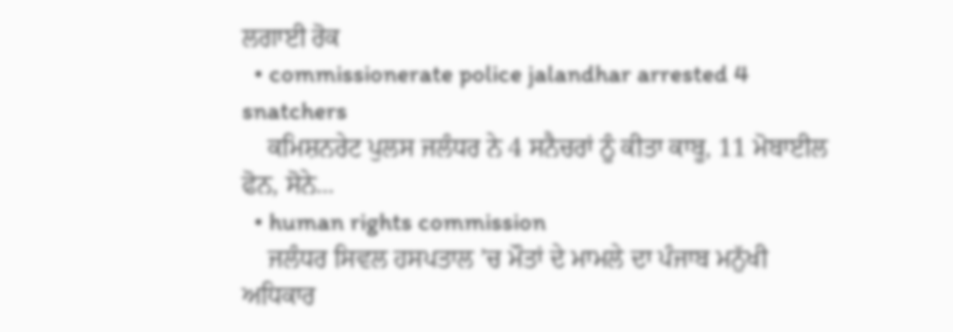ਲਗਾਈ ਰੋਕ
  • commissionerate police jalandhar arrested 4 snatchers
    ਕਮਿਸ਼ਨਰੇਟ ਪੁਲਸ ਜਲੰਧਰ ਨੇ 4 ਸਨੈਚਰਾਂ ਨੂੰ ਕੀਤਾ ਕਾਬੂ, 11 ਮੋਬਾਈਲ ਫੋਨ, ਸੋਨੇ...
  • human rights commission
    ਜਲੰਧਰ ਸਿਵਲ ਹਸਪਤਾਲ ’ਚ ਮੌਤਾਂ ਦੇ ਮਾਮਲੇ ਦਾ ਪੰਜਾਬ ਮਨੁੱਖੀ ਅਧਿਕਾਰ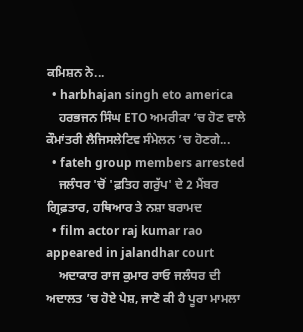ਕਮਿਸ਼ਨ ਨੇ...
  • harbhajan singh eto america
    ਹਰਭਜਨ ਸਿੰਘ ETO ਅਮਰੀਕਾ ’ਚ ਹੋਣ ਵਾਲੇ ਕੌਮਾਂਤਰੀ ਲੈਜਿਸਲੇਟਿਵ ਸੰਮੇਲਨ ’ਚ ਹੋਣਗੇ...
  • fateh group members arrested
    ਜਲੰਧਰ 'ਚੋਂ 'ਫ਼ਤਿਹ ਗਰੁੱਪ' ਦੇ 2 ਮੈਂਬਰ ਗ੍ਰਿਫ਼ਤਾਰ, ਹਥਿਆਰ ਤੇ ਨਸ਼ਾ ਬਰਾਮਦ
  • film actor raj kumar rao appeared in jalandhar court
    ਅਦਾਕਾਰ ਰਾਜ ਕੁਮਾਰ ਰਾਓ ਜਲੰਧਰ ਦੀ ਅਦਾਲਤ ’ਚ ਹੋਏ ਪੇਸ਼, ਜਾਣੋ ਕੀ ਹੈ ਪੂਰਾ ਮਾਮਲਾ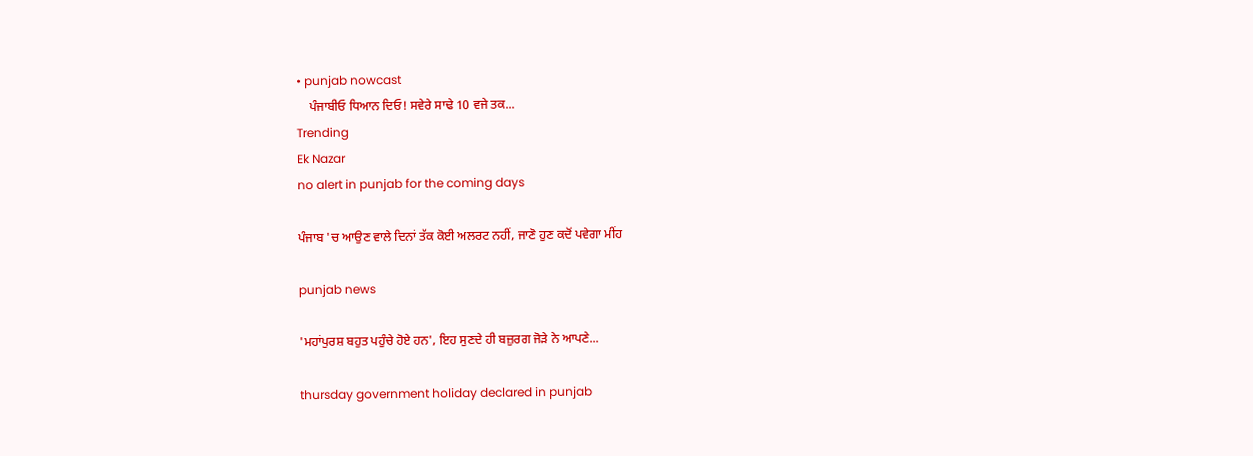• punjab nowcast
    ਪੰਜਾਬੀਓ ਧਿਆਨ ਦਿਓ! ਸਵੇਰੇ ਸਾਢੇ 10 ਵਜੇ ਤਕ...
Trending
Ek Nazar
no alert in punjab for the coming days

ਪੰਜਾਬ 'ਚ ਆਉਣ ਵਾਲੇ ਦਿਨਾਂ ਤੱਕ ਕੋਈ ਅਲਰਟ ਨਹੀਂ, ਜਾਣੋ ਹੁਣ ਕਦੋਂ ਪਵੇਗਾ ਮੀਂਹ

punjab news

'ਮਹਾਂਪੁਰਸ਼ ਬਹੁਤ ਪਹੁੰਚੇ ਹੋਏ ਹਨ', ਇਹ ਸੁਣਦੇ ਹੀ ਬਜ਼ੁਰਗ ਜੋੜੇ ਨੇ ਆਪਣੇ...

thursday government holiday declared in punjab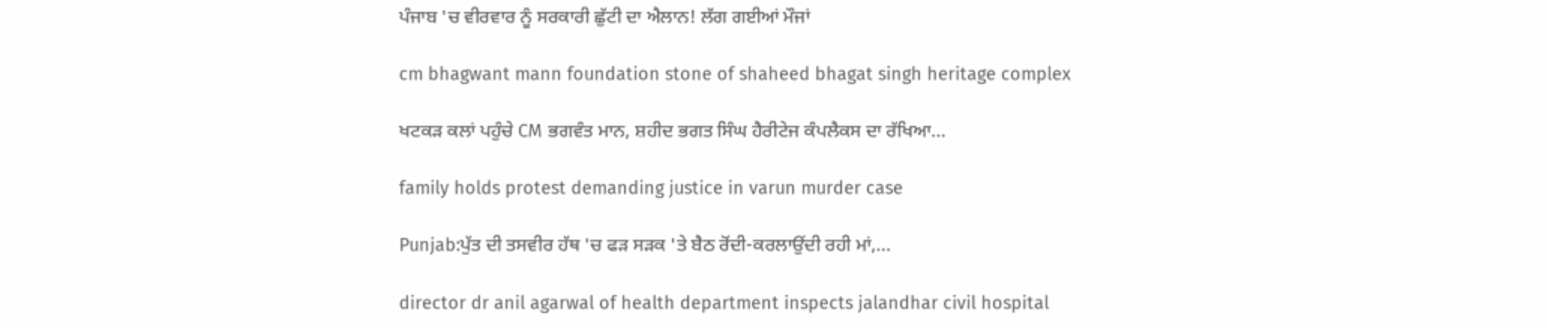ਪੰਜਾਬ 'ਚ ਵੀਰਵਾਰ ਨੂੰ ਸਰਕਾਰੀ ਛੁੱਟੀ ਦਾ ਐਲਾਨ! ਲੱਗ ਗਈਆਂ ਮੌਜਾਂ

cm bhagwant mann foundation stone of shaheed bhagat singh heritage complex

ਖਟਕੜ ਕਲਾਂ ਪਹੁੰਚੇ CM ਭਗਵੰਤ ਮਾਨ, ਸ਼ਹੀਦ ਭਗਤ ਸਿੰਘ ਹੈਰੀਟੇਜ ਕੰਪਲੈਕਸ ਦਾ ਰੱਖਿਆ...

family holds protest demanding justice in varun murder case

Punjab:ਪੁੱਤ ਦੀ ਤਸਵੀਰ ਹੱਥ 'ਚ ਫੜ ਸੜਕ 'ਤੇ ਬੈਠ ਰੋਂਦੀ-ਕਰਲਾਉਂਦੀ ਰਹੀ ਮਾਂ,...

director dr anil agarwal of health department inspects jalandhar civil hospital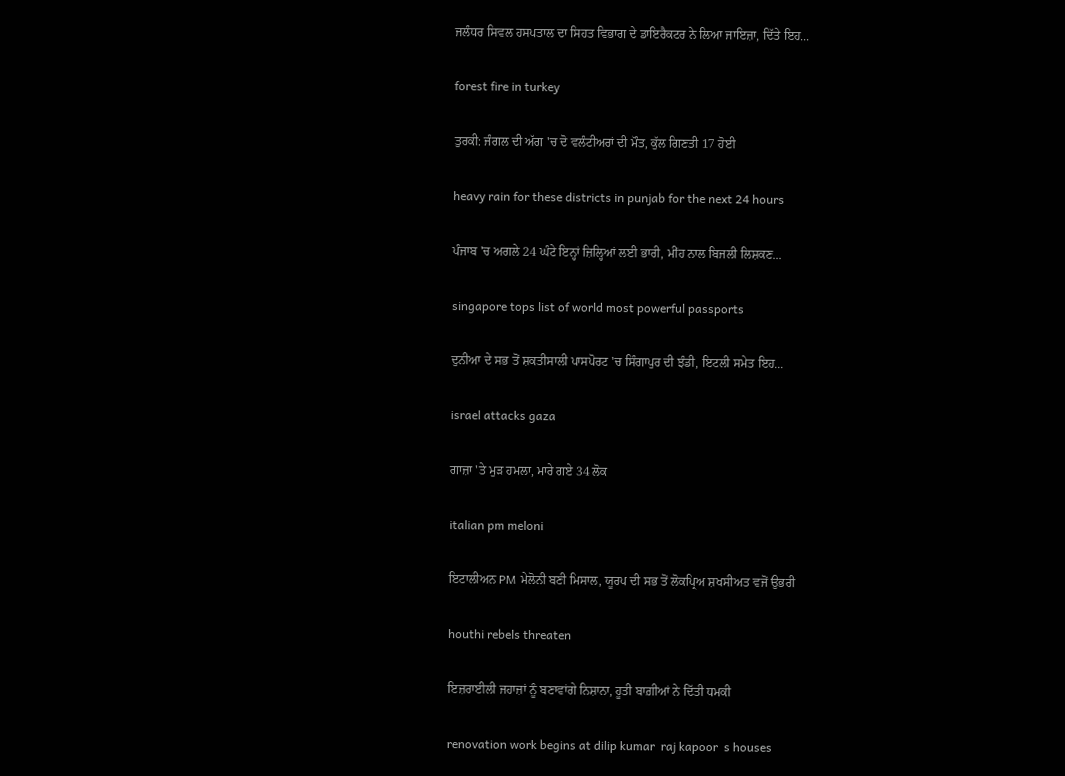ਜਲੰਧਰ ਸਿਵਲ ਹਸਪਤਾਲ ਦਾ ਸਿਹਤ ਵਿਭਾਗ ਦੇ ਡਾਇਰੈਕਟਰ ਨੇ ਲਿਆ ਜਾਇਜ਼ਾ, ਦਿੱਤੇ ਇਹ...

forest fire in turkey

ਤੁਰਕੀ: ਜੰਗਲ ਦੀ ਅੱਗ 'ਚ ਦੋ ਵਲੰਟੀਅਰਾਂ ਦੀ ਮੌਤ, ਕੁੱਲ ਗਿਣਤੀ 17 ਹੋਈ

heavy rain for these districts in punjab for the next 24 hours

ਪੰਜਾਬ 'ਚ ਅਗਲੇ 24 ਘੰਟੇ ਇਨ੍ਹਾਂ ਜ਼ਿਲ੍ਹਿਆਂ ਲਈ ਭਾਰੀ, ਮੀਂਹ ਨਾਲ ਬਿਜਲੀ ਲਿਸ਼ਕਣ...

singapore tops list of world most powerful passports

ਦੁਨੀਆ ਦੇ ਸਭ ਤੋਂ ਸ਼ਕਤੀਸਾਲੀ ਪਾਸਪੋਰਟ 'ਚ ਸਿੰਗਾਪੁਰ ਦੀ ਝੰਡੀ, ਇਟਲੀ ਸਮੇਤ ਇਹ...

israel attacks gaza

ਗਾਜ਼ਾ 'ਤੇ ਮੁੜ ਹਮਲਾ, ਮਾਰੇ ਗਏ 34 ਲੋਕ

italian pm meloni

ਇਟਾਲੀਅਨ PM ਮੇਲੋਨੀ ਬਣੀ ਮਿਸਾਲ, ਯੂਰਪ ਦੀ ਸਭ ਤੋਂ ਲੋਕਪ੍ਰਿਅ ਸ਼ਖਸੀਅਤ ਵਜੋਂ ਉਭਰੀ

houthi rebels threaten

ਇਜ਼ਰਾਈਲੀ ਜਹਾਜ਼ਾਂ ਨੂੰ ਬਣਾਵਾਂਗੇ ਨਿਸ਼ਾਨਾ, ਹੂਤੀ ਬਾਗ਼ੀਆਂ ਨੇ ਦਿੱਤੀ ਧਮਕੀ

renovation work begins at dilip kumar  raj kapoor  s houses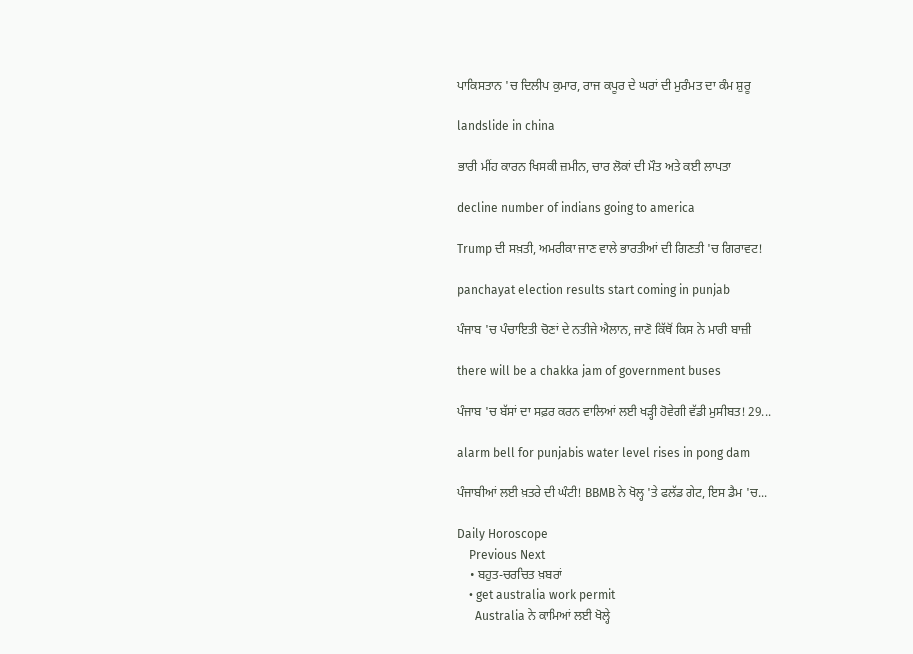ਪਾਕਿਸਤਾਨ 'ਚ ਦਿਲੀਪ ਕੁਮਾਰ, ਰਾਜ ਕਪੂਰ ਦੇ ਘਰਾਂ ਦੀ ਮੁਰੰਮਤ ਦਾ ਕੰਮ ਸ਼ੁਰੂ

landslide in china

ਭਾਰੀ ਮੀਂਹ ਕਾਰਨ ਖਿਸਕੀ ਜ਼ਮੀਨ, ਚਾਰ ਲੋਕਾਂ ਦੀ ਮੌਤ ਅਤੇ ਕਈ ਲਾਪਤਾ

decline number of indians going to america

Trump ਦੀ ਸਖ਼ਤੀ, ਅਮਰੀਕਾ ਜਾਣ ਵਾਲੇ ਭਾਰਤੀਆਂ ਦੀ ਗਿਣਤੀ 'ਚ ਗਿਰਾਵਟ!

panchayat election results start coming in punjab

ਪੰਜਾਬ 'ਚ ਪੰਚਾਇਤੀ ਚੋਣਾਂ ਦੇ ਨਤੀਜੇ ਐਲਾਨ, ਜਾਣੋ ਕਿੱਥੋਂ ਕਿਸ ਨੇ ਮਾਰੀ ਬਾਜ਼ੀ

there will be a chakka jam of government buses

ਪੰਜਾਬ 'ਚ ਬੱਸਾਂ ਦਾ ਸਫ਼ਰ ਕਰਨ ਵਾਲਿਆਂ ਲਈ ਖੜ੍ਹੀ ਹੋਵੇਗੀ ਵੱਡੀ ਮੁਸੀਬਤ! 29...

alarm bell for punjabis water level rises in pong dam

ਪੰਜਾਬੀਆਂ ਲਈ ਖ਼ਤਰੇ ਦੀ ਘੰਟੀ! BBMB ਨੇ ਖੋਲ੍ਹ 'ਤੇ ਫਲੱਡ ਗੇਟ, ਇਸ ਡੈਮ 'ਚ...

Daily Horoscope
    Previous Next
    • ਬਹੁਤ-ਚਰਚਿਤ ਖ਼ਬਰਾਂ
    • get australia work permit
      Australia ਨੇ ਕਾਮਿਆਂ ਲਈ ਖੋਲ੍ਹੇ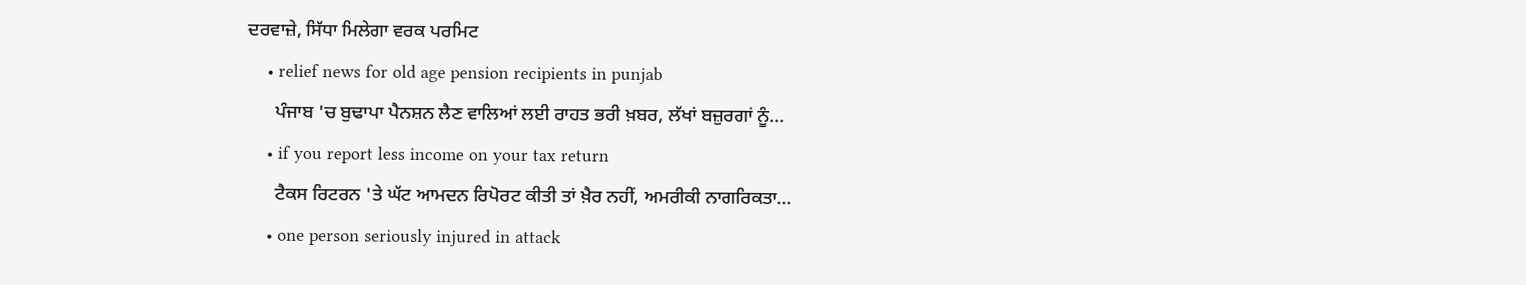ਦਰਵਾਜ਼ੇ, ਸਿੱਧਾ ਮਿਲੇਗਾ ਵਰਕ ਪਰਮਿਟ
    • relief news for old age pension recipients in punjab
      ਪੰਜਾਬ 'ਚ ਬੁਢਾਪਾ ਪੈਨਸ਼ਨ ਲੈਣ ਵਾਲਿਆਂ ਲਈ ਰਾਹਤ ਭਰੀ ਖ਼ਬਰ, ਲੱਖਾਂ ਬਜ਼ੁਰਗਾਂ ਨੂੰ...
    • if you report less income on your tax return
      ਟੈਕਸ ਰਿਟਰਨ 'ਤੇ ਘੱਟ ਆਮਦਨ ਰਿਪੋਰਟ ਕੀਤੀ ਤਾਂ ਖ਼ੈਰ ਨਹੀਂ, ਅਮਰੀਕੀ ਨਾਗਰਿਕਤਾ...
    • one person seriously injured in attack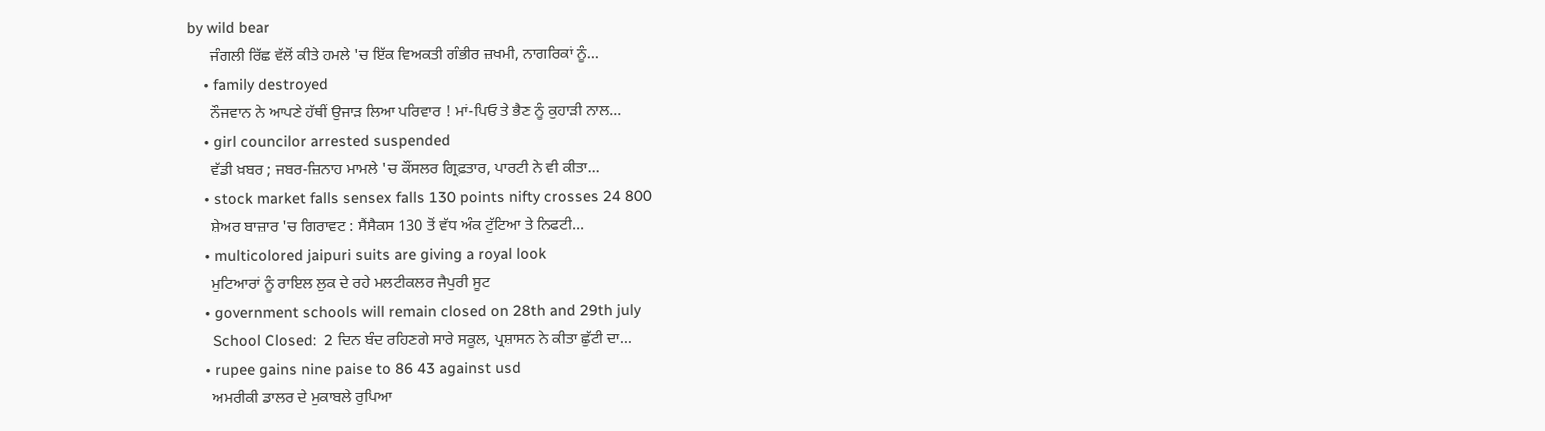by wild bear
      ਜੰਗਲੀ ਰਿੱਛ ਵੱਲੋਂ ਕੀਤੇ ਹਮਲੇ 'ਚ ਇੱਕ ਵਿਅਕਤੀ ਗੰਭੀਰ ਜ਼ਖਮੀ, ਨਾਗਰਿਕਾਂ ਨੂੰ...
    • family destroyed
      ਨੌਜਵਾਨ ਨੇ ਆਪਣੇ ਹੱਥੀਂ ਉਜਾੜ ਲਿਆ ਪਰਿਵਾਰ ! ਮਾਂ-ਪਿਓ ਤੇ ਭੈਣ ਨੂੰ ਕੁਹਾੜੀ ਨਾਲ...
    • girl councilor arrested suspended
      ਵੱਡੀ ਖ਼ਬਰ ; ਜਬਰ-ਜ਼ਿਨਾਹ ਮਾਮਲੇ 'ਚ ਕੌਂਸਲਰ ਗ੍ਰਿਫ਼ਤਾਰ, ਪਾਰਟੀ ਨੇ ਵੀ ਕੀਤਾ...
    • stock market falls sensex falls 130 points nifty crosses 24 800
      ਸ਼ੇਅਰ ਬਾਜ਼ਾਰ 'ਚ ਗਿਰਾਵਟ : ਸੈਂਸੈਕਸ 130 ਤੋਂ ਵੱਧ ਅੰਕ ਟੁੱਟਿਆ ਤੇ ਨਿਫਟੀ...
    • multicolored jaipuri suits are giving a royal look
      ਮੁਟਿਆਰਾਂ ਨੂੰ ਰਾਇਲ ਲੁਕ ਦੇ ਰਹੇ ਮਲਟੀਕਲਰ ਜੈਪੁਰੀ ਸੂਟ
    • government schools will remain closed on 28th and 29th july
      School Closed:  2 ਦਿਨ ਬੰਦ ਰਹਿਣਗੇ ਸਾਰੇ ਸਕੂਲ, ਪ੍ਰਸ਼ਾਸਨ ਨੇ ਕੀਤਾ ਛੁੱਟੀ ਦਾ...
    • rupee gains nine paise to 86 43 against usd
      ਅਮਰੀਕੀ ਡਾਲਰ ਦੇ ਮੁਕਾਬਲੇ ਰੁਪਿਆ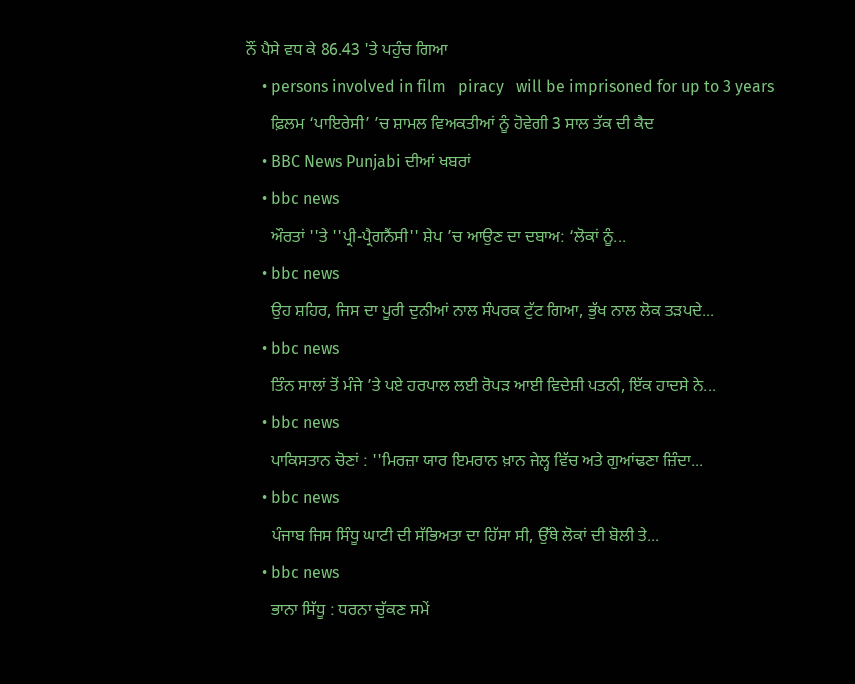ਨੌਂ ਪੈਸੇ ਵਧ ਕੇ 86.43 'ਤੇ ਪਹੁੰਚ ਗਿਆ
    • persons involved in film   piracy   will be imprisoned for up to 3 years
      ਫ਼ਿਲਮ ‘ਪਾਇਰੇਸੀ’ ’ਚ ਸ਼ਾਮਲ ਵਿਅਕਤੀਆਂ ਨੂੰ ਹੋਵੇਗੀ 3 ਸਾਲ ਤੱਕ ਦੀ ਕੈਦ
    • BBC News Punjabi ਦੀਆਂ ਖਬਰਾਂ
    • bbc news
      ਔਰਤਾਂ ''ਤੇ ''ਪ੍ਰੀ-ਪ੍ਰੈਗਨੈਂਸੀ'' ਸ਼ੇਪ ’ਚ ਆਉਣ ਦਾ ਦਬਾਅ: ‘ਲੋਕਾਂ ਨੂੰ...
    • bbc news
      ਉਹ ਸ਼ਹਿਰ, ਜਿਸ ਦਾ ਪੂਰੀ ਦੁਨੀਆਂ ਨਾਲ ਸੰਪਰਕ ਟੁੱਟ ਗਿਆ, ਭੁੱਖ ਨਾਲ ਲੋਕ ਤੜਪਦੇ...
    • bbc news
      ਤਿੰਨ ਸਾਲਾਂ ਤੋਂ ਮੰਜੇ ’ਤੇ ਪਏ ਹਰਪਾਲ ਲਈ ਰੋਪੜ ਆਈ ਵਿਦੇਸ਼ੀ ਪਤਨੀ, ਇੱਕ ਹਾਦਸੇ ਨੇ...
    • bbc news
      ਪਾਕਿਸਤਾਨ ਚੋਣਾਂ : ''ਮਿਰਜ਼ਾ ਯਾਰ ਇਮਰਾਨ ਖ਼ਾਨ ਜੇਲ੍ਹ ਵਿੱਚ ਅਤੇ ਗੁਆਂਢਣਾ ਜ਼ਿੰਦਾ...
    • bbc news
      ਪੰਜਾਬ ਜਿਸ ਸਿੰਧੂ ਘਾਟੀ ਦੀ ਸੱਭਿਅਤਾ ਦਾ ਹਿੱਸਾ ਸੀ, ਉੱਥੇ ਲੋਕਾਂ ਦੀ ਬੋਲੀ ਤੇ...
    • bbc news
      ਭਾਨਾ ਸਿੱਧੂ : ਧਰਨਾ ਚੁੱਕਣ ਸਮੇਂ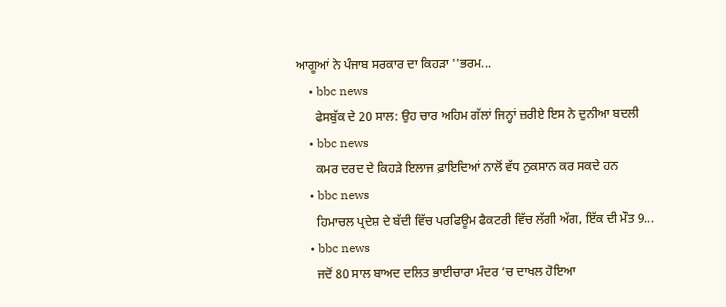ਆਗੂਆਂ ਨੇ ਪੰਜਾਬ ਸਰਕਾਰ ਦਾ ਕਿਹੜਾ ''ਭਰਮ...
    • bbc news
      ਫੇਸਬੁੱਕ ਦੇ 20 ਸਾਲ: ਉਹ ਚਾਰ ਅਹਿਮ ਗੱਲਾਂ ਜਿਨ੍ਹਾਂ ਜ਼ਰੀਏ ਇਸ ਨੇ ਦੁਨੀਆ ਬਦਲੀ
    • bbc news
      ਕਮਰ ਦਰਦ ਦੇ ਕਿਹੜੇ ਇਲਾਜ ਫ਼ਾਇਦਿਆਂ ਨਾਲੋਂ ਵੱਧ ਨੁਕਸਾਨ ਕਰ ਸਕਦੇ ਹਨ
    • bbc news
      ਹਿਮਾਚਲ ਪ੍ਰਦੇਸ਼ ਦੇ ਬੱਦੀ ਵਿੱਚ ਪਰਫਿਊਮ ਫੈਕਟਰੀ ਵਿੱਚ ਲੱਗੀ ਅੱਗ, ਇੱਕ ਦੀ ਮੌਤ 9...
    • bbc news
      ਜਦੋਂ 80 ਸਾਲ ਬਾਅਦ ਦਲਿਤ ਭਾਈਚਾਰਾ ਮੰਦਰ ’ਚ ਦਾਖਲ ਹੋਇਆ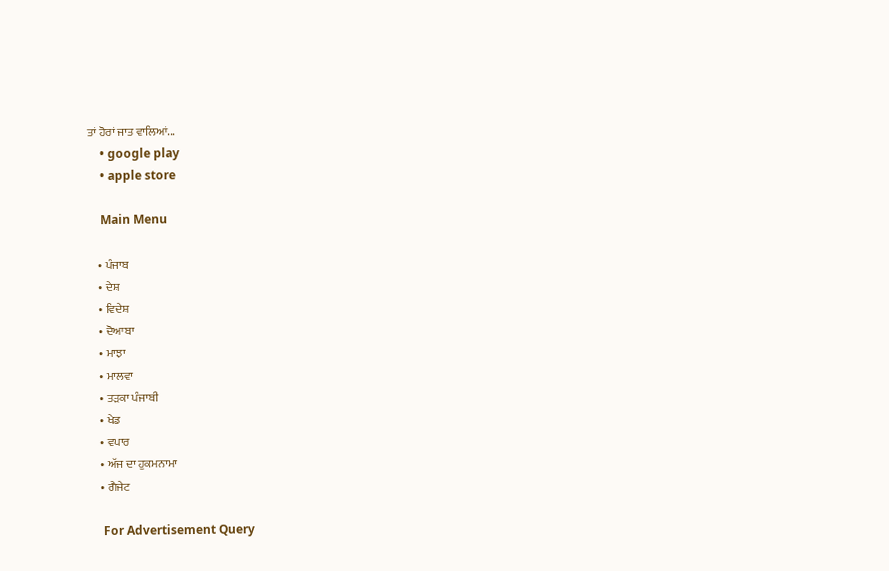ਤਾਂ ਹੋਰਾਂ ਜਾਤ ਵਾਲਿਆਂ...
    • google play
    • apple store

    Main Menu

    • ਪੰਜਾਬ
    • ਦੇਸ਼
    • ਵਿਦੇਸ਼
    • ਦੋਆਬਾ
    • ਮਾਝਾ
    • ਮਾਲਵਾ
    • ਤੜਕਾ ਪੰਜਾਬੀ
    • ਖੇਡ
    • ਵਪਾਰ
    • ਅੱਜ ਦਾ ਹੁਕਮਨਾਮਾ
    • ਗੈਜੇਟ

    For Advertisement Query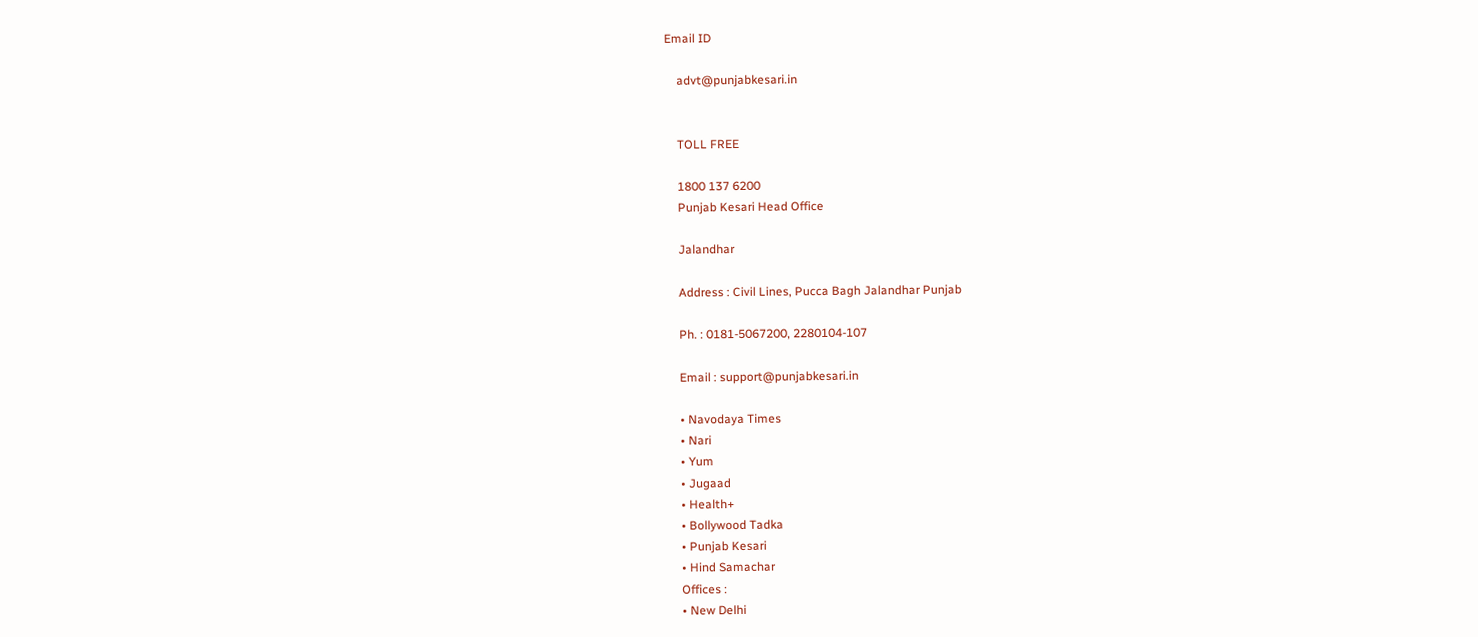Email ID

    advt@punjabkesari.in


    TOLL FREE

    1800 137 6200
    Punjab Kesari Head Office

    Jalandhar

    Address : Civil Lines, Pucca Bagh Jalandhar Punjab

    Ph. : 0181-5067200, 2280104-107

    Email : support@punjabkesari.in

    • Navodaya Times
    • Nari
    • Yum
    • Jugaad
    • Health+
    • Bollywood Tadka
    • Punjab Kesari
    • Hind Samachar
    Offices :
    • New Delhi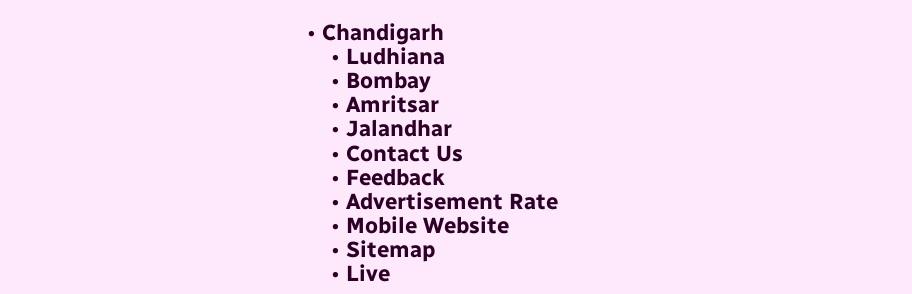• Chandigarh
    • Ludhiana
    • Bombay
    • Amritsar
    • Jalandhar
    • Contact Us
    • Feedback
    • Advertisement Rate
    • Mobile Website
    • Sitemap
    • Live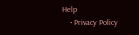Help
    • Privacy Policy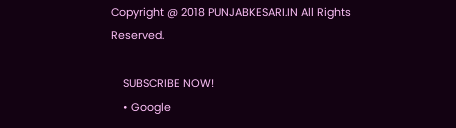Copyright @ 2018 PUNJABKESARI.IN All Rights Reserved.

    SUBSCRIBE NOW!
    • Google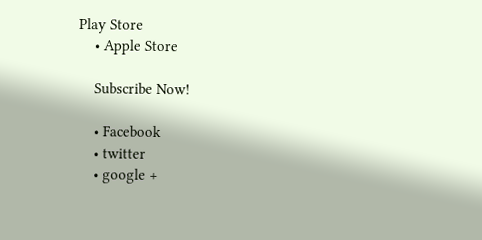Play Store
    • Apple Store

    Subscribe Now!

    • Facebook
    • twitter
    • google +